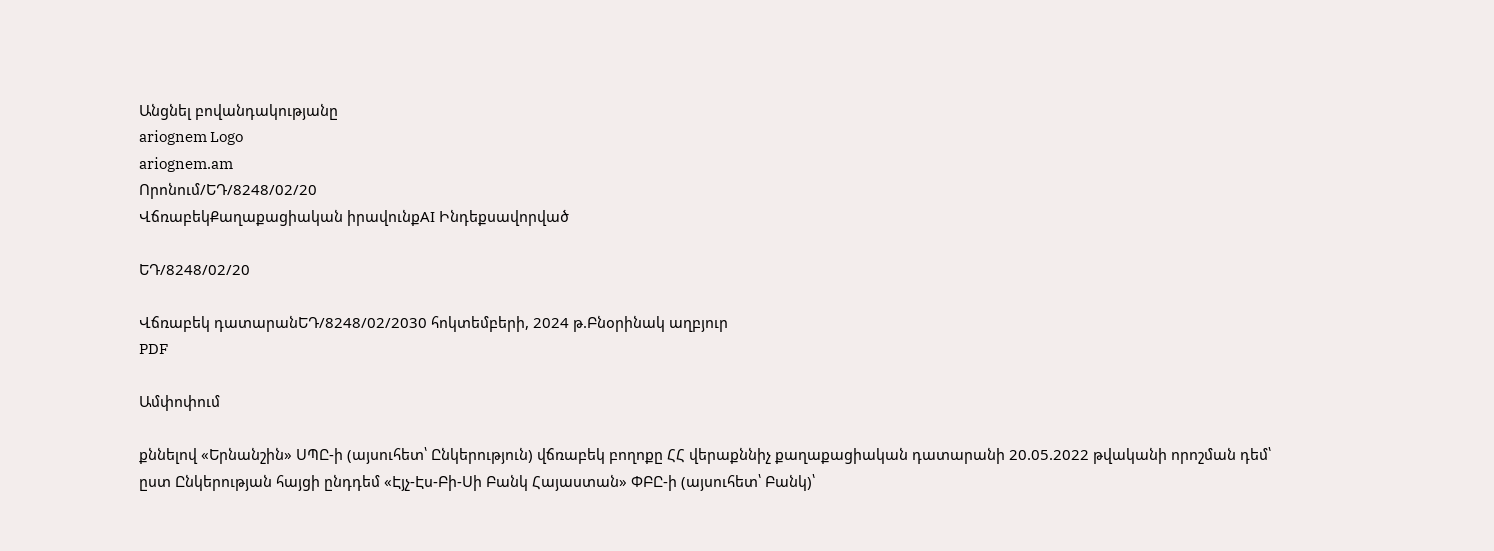Անցնել բովանդակությանը
ariognem Logo
ariognem.am
Որոնում/ԵԴ/8248/02/20
ՎճռաբեկՔաղաքացիական իրավունքAI Ինդեքսավորված

ԵԴ/8248/02/20

Վճռաբեկ դատարանԵԴ/8248/02/2030 հոկտեմբերի, 2024 թ.Բնօրինակ աղբյուր
PDF

Ամփոփում

քննելով «Երնանշին» ՍՊԸ-ի (այսուհետ՝ Ընկերություն) վճռաբեկ բողոքը ՀՀ վերաքննիչ քաղաքացիական դատարանի 20.05.2022 թվականի որոշման դեմ՝ ըստ Ընկերության հայցի ընդդեմ «Էյչ-Էս-Բի-Սի Բանկ Հայաստան» ՓԲԸ-ի (այսուհետ՝ Բանկ)՝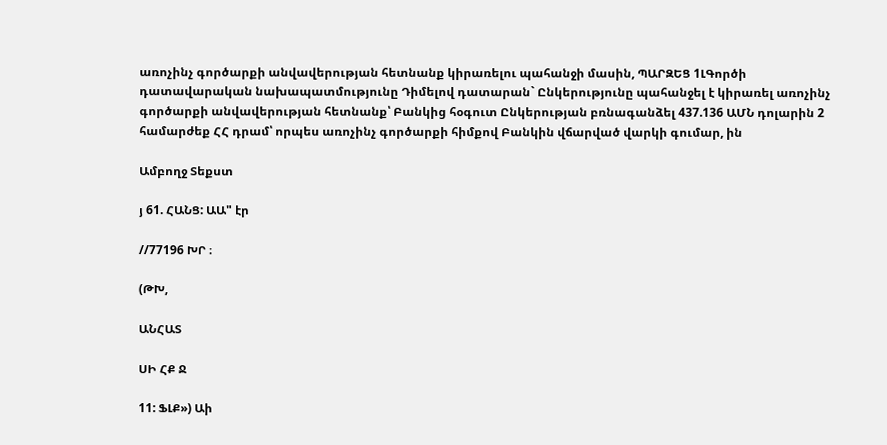առոչինչ գործարքի անվավերության հետնանք կիրառելու պահանջի մասին, ՊԱՐԶԵՑ 1ԼԳործի դատավարական նախապատմությունը Դիմելով դատարան` Ընկերությունը պահանջել է կիրառել առոչինչ գործարքի անվավերության հետնանք՝ Բանկից հօգուտ Ընկերության բռնագանձել 437.136 ԱՄՆ դոլարին 2 համարժեք ՀՀ դրամ՝ որպես առոչինչ գործարքի հիմքով Բանկին վճարված վարկի գումար, ին

Ամբողջ Տեքստ

յ 61. ՀԱՆՑ: ԱԱ" էր

//77196 ԽՐ ։

(ԹԽ,

ԱՆՀԱՏ

ՍԻ ՀՔ Ջ

11: ՖԼՔ») Աի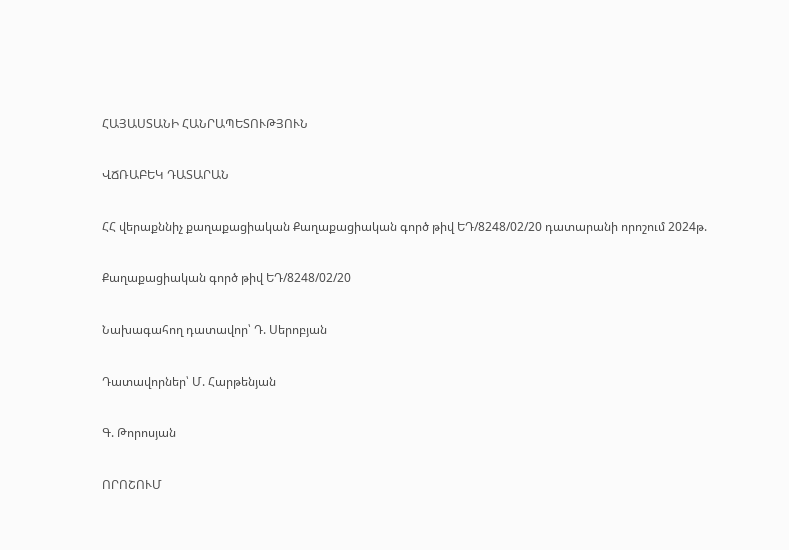ՀԱՅԱՍՏԱՆԻ ՀԱՆՐԱՊԵՏՈՒԹՅՈՒՆ

ՎՃՌԱԲԵԿ ԴԱՏԱՐԱՆ

ՀՀ վերաքննիչ քաղաքացիական Քաղաքացիական գործ թիվ ԵԴ/8248/02/20 դատարանի որոշում 2024թ.

Քաղաքացիական գործ թիվ ԵԴ/8248/02/20

Նախագահող դատավոր՝ Դ. Սերոբյան

Դատավորներ՝ Մ. Հարթենյան

Գ. Թորոսյան

ՈՐՈՇՈՒՄ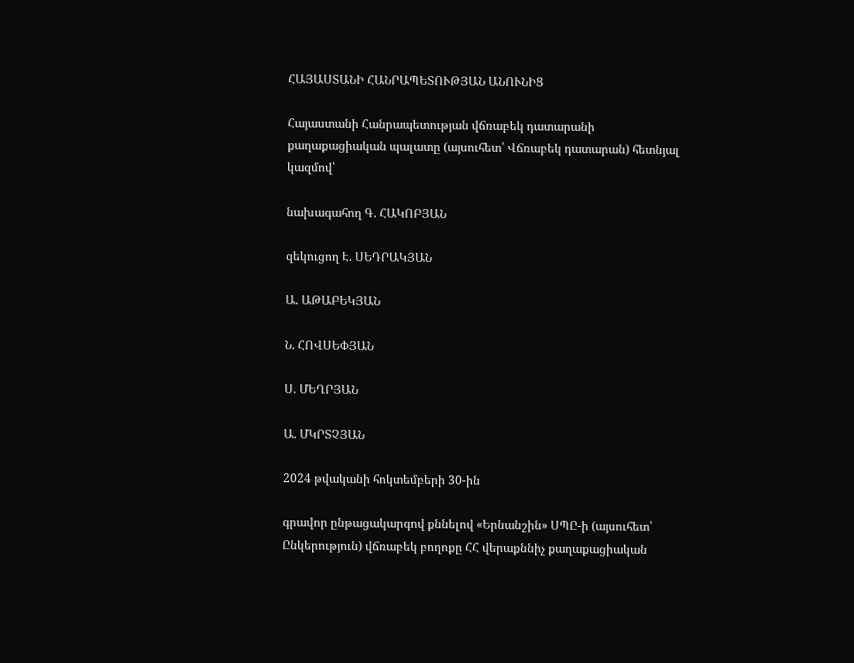ՀԱՅԱՍՏԱՆԻ ՀԱՆՐԱՊԵՏՈՒԹՅԱՆ ԱՆՈՒՆԻՑ

Հայաստանի Հանրապետության վճռաբեկ դատարանի քաղաքացիական պալատը (այսուհետ՝ Վճռաբեկ դատարան) հետնյալ կազմով՝

նախագահող Գ. ՀԱԿՈԲՅԱՆ

զեկուցող Է. ՍԵԴՐԱԿՅԱՆ

Ա. ԱԹԱԲԵԿՅԱՆ

Ն. ՀՈՎՍԵՓՅԱՆ

Ս. ՄԵՂՐՅԱՆ

Ա. ՄԿՐՏՉՅԱՆ

2024 թվականի հոկտեմբերի 30-ին

գրավոր ընթացակարգով քննելով «Երնանշին» ՍՊԸ-ի (այսուհետ՝ Ընկերություն) վճռաբեկ բողոքը ՀՀ վերաքննիչ քաղաքացիական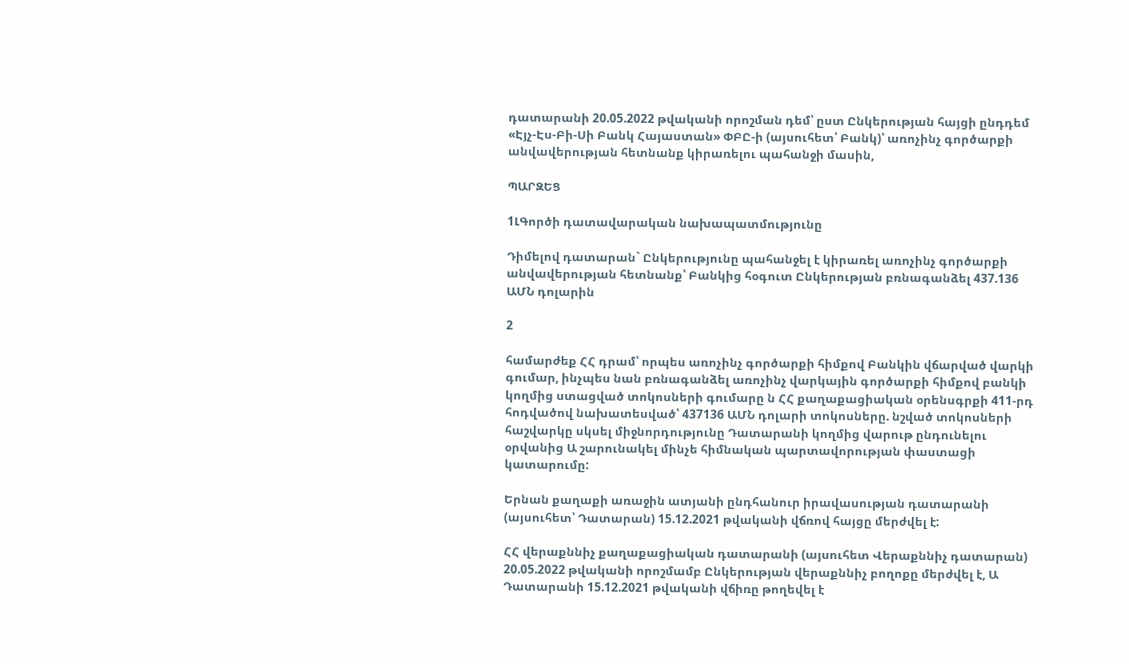դատարանի 20.05.2022 թվականի որոշման դեմ՝ ըստ Ընկերության հայցի ընդդեմ «Էյչ-Էս-Բի-Սի Բանկ Հայաստան» ՓԲԸ-ի (այսուհետ՝ Բանկ)՝ առոչինչ գործարքի անվավերության հետնանք կիրառելու պահանջի մասին,

ՊԱՐԶԵՑ

1ԼԳործի դատավարական նախապատմությունը

Դիմելով դատարան` Ընկերությունը պահանջել է կիրառել առոչինչ գործարքի անվավերության հետնանք՝ Բանկից հօգուտ Ընկերության բռնագանձել 437.136 ԱՄՆ դոլարին

2

համարժեք ՀՀ դրամ՝ որպես առոչինչ գործարքի հիմքով Բանկին վճարված վարկի գումար, ինչպես նան բռնագանձել առոչինչ վարկային գործարքի հիմքով բանկի կողմից ստացված տոկոսների գումարը ն ՀՀ քաղաքացիական օրենսգրքի 411-րդ հոդվածով նախատեսված՝ 437136 ԱՄՆ դոլարի տոկոսները. նշված տոկոսների հաշվարկը սկսել միջնորդությունը Դատարանի կողմից վարութ ընդունելու օրվանից Ա շարունակել մինչե հիմնական պարտավորության փաստացի կատարումը:

Երնան քաղաքի առաջին ատյանի ընդհանուր իրավասության դատարանի (այսուհետ՝ Դատարան) 15.12.2021 թվականի վճռով հայցը մերժվել է:

ՀՀ վերաքննիչ քաղաքացիական դատարանի (այսուհետ Վերաքննիչ դատարան) 20.05.2022 թվականի որոշմամբ Ընկերության վերաքննիչ բողոքը մերժվել է, Ա Դատարանի 15.12.2021 թվականի վճիռը թողեվել է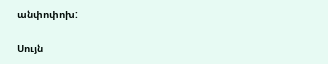անփոփոխ:

Սույն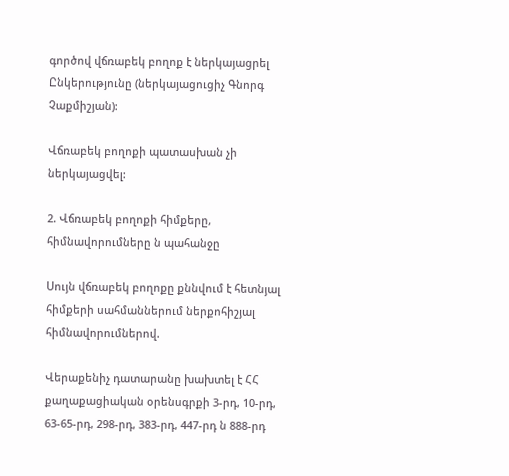գործով վճռաբեկ բողոք է ներկայացրել Ընկերությունը (ներկայացուցիչ Գնորգ Չաքմիշյան):

Վճռաբեկ բողոքի պատասխան չի ներկայացվել:

2. Վճռաբեկ բողոքի հիմքերը, հիմնավորումները ն պահանջը

Սույն վճռաբեկ բողոքը քննվում է հետնյալ հիմքերի սահմաններում ներքոհիշյալ հիմնավորումներով.

Վերաքենիչ դատարանը խախտել է ՀՀ քաղաքացիական օրենսգրքի 3-րդ, 10-րդ, 63-65-րդ, 298-րդ, 383-րդ, 447-րդ ն 888-րդ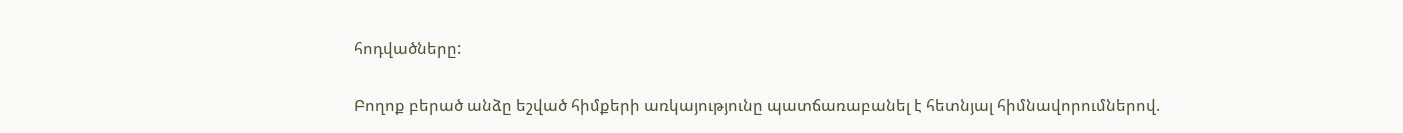հոդվածները:

Բողոք բերած անձը եշված հիմքերի առկայությունը պատճառաբանել է հետնյալ հիմնավորումներով.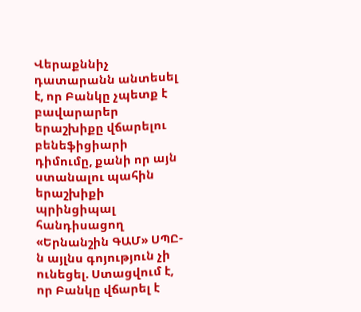Վերաքննիչ դատարանն անտեսել է, որ Բանկը չպետք է բավարարեր երաշխիքը վճարելու բենեֆիցիարի դիմումը, քանի որ այն ստանալու պահին երաշխիքի պրինցիպալ հանդիսացող «Երնանշին ԳԱՄ» ՍՊԸ-ն այլնս գոյություն չի ունեցել. Ստացվում է, որ Բանկը վճարել է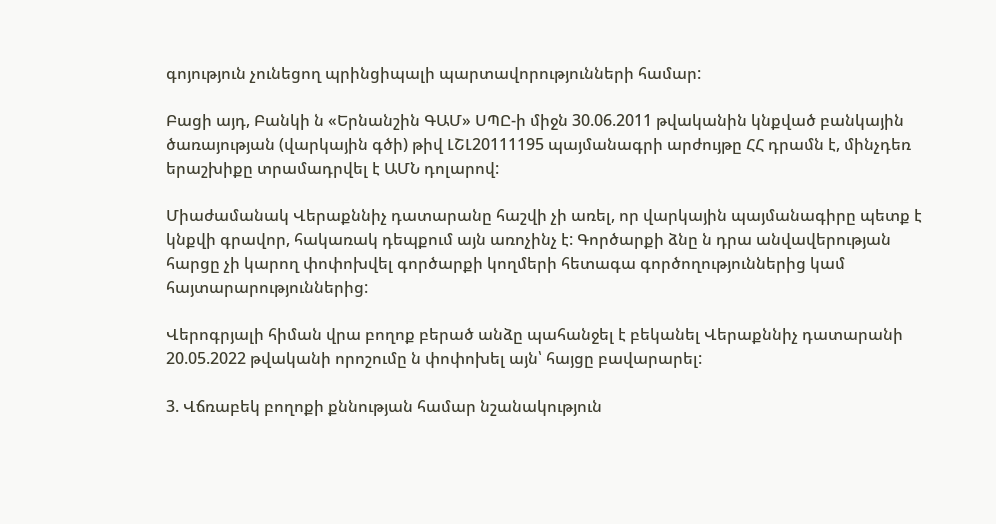գոյություն չունեցող պրինցիպալի պարտավորությունների համար:

Բացի այդ, Բանկի ն «Երնանշին ԳԱՄ» ՍՊԸ-ի միջն 30.06.2011 թվականին կնքված բանկային ծառայության (վարկային գծի) թիվ ԼՇԼ20111195 պայմանագրի արժույթը ՀՀ դրամն է, մինչդեռ երաշխիքը տրամադրվել է ԱՄՆ դոլարով:

Միաժամանակ Վերաքննիչ դատարանը հաշվի չի առել, որ վարկային պայմանագիրը պետք է կնքվի գրավոր, հակառակ դեպքում այն առոչինչ է: Գործարքի ձնը ն դրա անվավերության հարցը չի կարող փոփոխվել գործարքի կողմերի հետագա գործողություններից կամ հայտարարություններից:

Վերոգրյալի հիման վրա բողոք բերած անձը պահանջել է բեկանել Վերաքննիչ դատարանի 20.05.2022 թվականի որոշումը ն փոփոխել այն՝ հայցը բավարարել:

3. Վճռաբեկ բողոքի քննության համար նշանակություն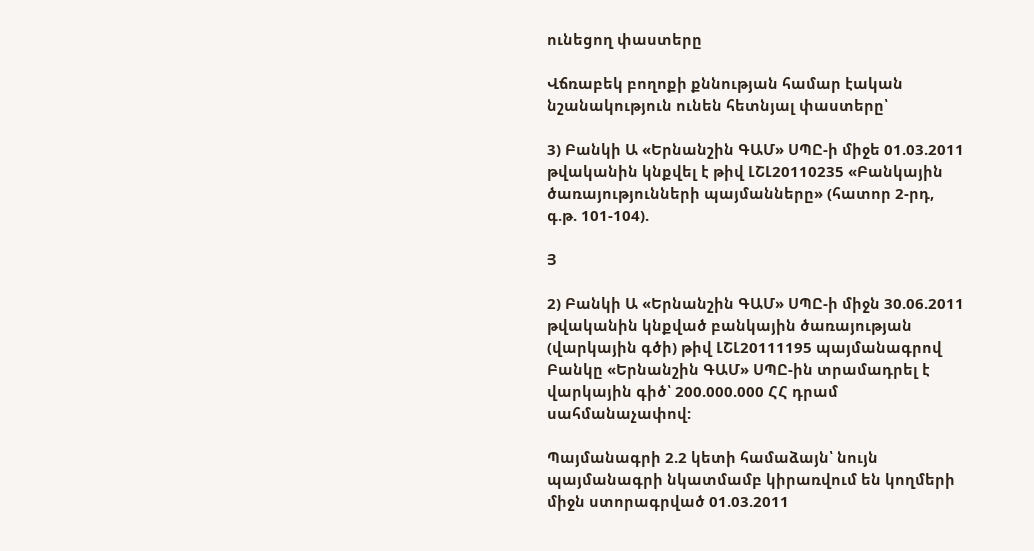ունեցող փաստերը

Վճռաբեկ բողոքի քննության համար էական նշանակություն ունեն հետնյալ փաստերը՝

3) Բանկի Ա «Երնանշին ԳԱՄ» ՍՊԸ-ի միջե 01.03.2011 թվականին կնքվել է թիվ ԼՇԼ20110235 «Բանկային ծառայությունների պայմանները» (հատոր 2-րդ, գ.թ. 101-104).

Յ

2) Բանկի Ա «Երնանշին ԳԱՄ» ՍՊԸ-ի միջն 30.06.2011 թվականին կնքված բանկային ծառայության (վարկային գծի) թիվ ԼՇԼ20111195 պայմանագրով Բանկը «Երնանշին ԳԱՄ» ՍՊԸ-ին տրամադրել է վարկային գիծ՝ 200.000.000 ՀՀ դրամ սահմանաչափով:

Պայմանագրի 2.2 կետի համաձայն՝ նույն պայմանագրի նկատմամբ կիրառվում են կողմերի միջն ստորագրված 01.03.2011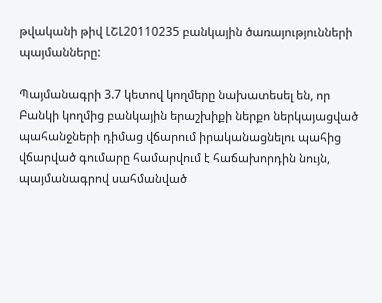թվականի թիվ ԼՇԼ20110235 բանկային ծառայությունների պայմանները:

Պայմանագրի 3.7 կետով կողմերը նախատեսել են, որ Բանկի կողմից բանկային երաշխիքի ներքո ներկայացված պահանջների դիմաց վճարում իրականացնելու պահից վճարված գումարը համարվում է հաճախորդին նույն, պայմանագրով սահմանված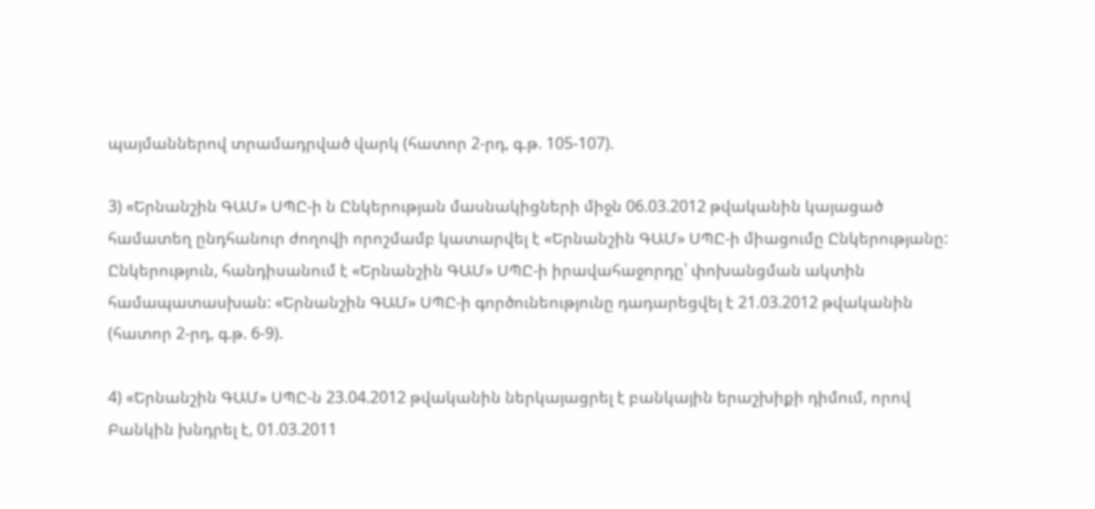պայմաններով տրամադրված վարկ (հատոր 2-րդ, գ.թ. 105-107).

3) «Երնանշին ԳԱՄ» ՍՊԸ-ի ն Ընկերության մասնակիցների միջն 06.03.2012 թվականին կայացած համատեղ ընդհանուր ժողովի որոշմամբ կատարվել է «Երնանշին ԳԱՄ» ՍՊԸ-ի միացումը Ընկերությանը: Ընկերություն, հանդիսանում է «Երնանշին ԳԱՄ» ՍՊԸ-ի իրավահաջորդը՝ փոխանցման ակտին համապատասխան: «Երնանշին ԳԱՄ» ՍՊԸ-ի գործունեությունը դադարեցվել է 21.03.2012 թվականին (հատոր 2-րդ, գ.թ. 6-9).

4) «Երնանշին ԳԱՄ» ՍՊԸ-ն 23.04.2012 թվականին ներկայացրել է բանկային երաշխիքի դիմում, որով Բանկին խնդրել է, 01.03.2011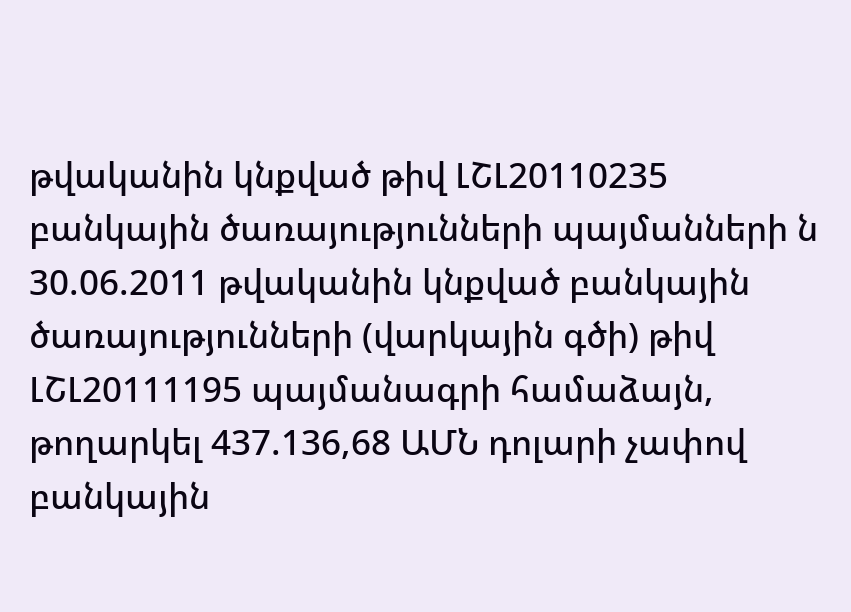թվականին կնքված թիվ ԼՇԼ20110235 բանկային ծառայությունների պայմանների ն 30.06.2011 թվականին կնքված բանկային ծառայությունների (վարկային գծի) թիվ ԼՇԼ20111195 պայմանագրի համաձայն, թողարկել 437.136,68 ԱՄՆ դոլարի չափով բանկային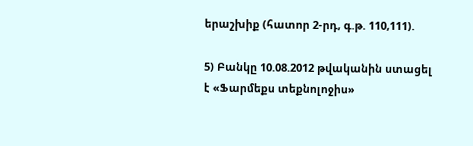երաշխիք (հատոր 2-րդ, գ.թ. 110,111).

5) Բանկը 10.08.2012 թվականին ստացել է «Ֆարմեքս տեքնոլոջիս»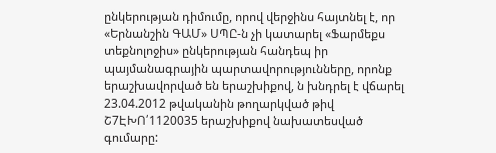ընկերության դիմումը, որով վերջինս հայտնել է, որ «Երնանշին ԳԱՄ» ՍՊԸ-ն չի կատարել «Ֆարմեքս տեքնոլոջիս» ընկերության հանդեպ իր պայմանագրային պարտավորությունները, որոնք երաշխավորված են երաշխիքով, ն խնդրել է վճարել 23.04.2012 թվականին թողարկված թիվ Շ7ԷԽՈ՛1120035 երաշխիքով նախատեսված գումարը: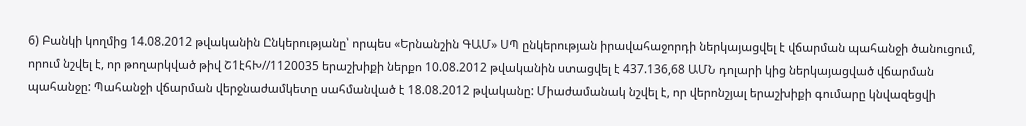6) Բանկի կողմից 14.08.2012 թվականին Ընկերությանը՝ որպես «Երնանշին ԳԱՄ» ՍՊ ընկերության իրավահաջորդի ներկայացվել է վճարման պահանջի ծանուցում, որում նշվել է, որ թողարկված թիվ Շ1էհԽ//1120035 երաշխիքի ներքո 10.08.2012 թվականին ստացվել է 437.136,68 ԱՄՆ դոլարի կից ներկայացված վճարման պահանջը: Պահանջի վճարման վերջնաժամկետը սահմանված է 18.08.2012 թվականը: Միաժամանակ նշվել է, որ վերոնշյալ երաշխիքի գումարը կնվազեցվի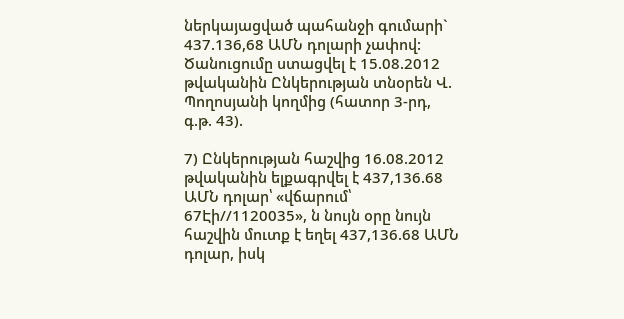ներկայացված պահանջի գումարի` 437.136,68 ԱՄՆ դոլարի չափով: Ծանուցումը ստացվել է 15.08.2012 թվականին Ընկերության տնօրեն Վ. Պողոսյանի կողմից (հատոր 3-րդ, գ.թ. 43).

7) Ընկերության հաշվից 16.08.2012 թվականին ելքագրվել է 437,136.68 ԱՄՆ դոլար՝ «վճարում՝ 67Էի//1120035», ն նույն օրը նույն հաշվին մուտք է եղել 437,136.68 ԱՄՆ դոլար, իսկ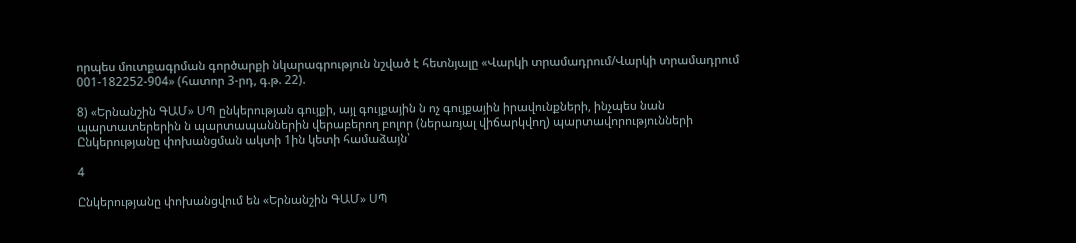որպես մուտքագրման գործարքի նկարագրություն նշված է հետնյալը «Վարկի տրամադրում/Վարկի տրամադրում 001-182252-904» (հատոր 3-րդ, գ.թ. 22).

8) «Երնանշին ԳԱՄ» ՍՊ ընկերության գույքի, այլ գույքային ն ոչ գույքային իրավունքների, ինչպես նան պարտատերերին ն պարտապաններին վերաբերող բոլոր (ներառյալ վիճարկվող) պարտավորությունների Ընկերությանը փոխանցման ակտի 1ին կետի համաձայն՝

4

Ընկերությանը փոխանցվում են «Երնանշին ԳԱՄ» ՍՊ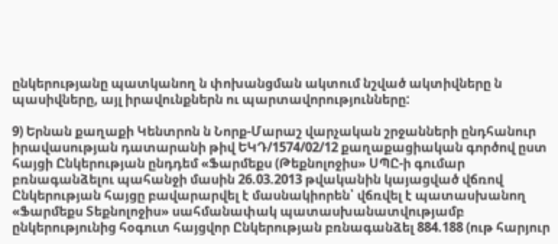ընկերությանը պատկանող ն փոխանցման ակտում նշված ակտիվները ն պասիվները, այլ իրավունքներն ու պարտավորությունները:

9) Երնան քաղաքի Կենտրոն ն Նորք-Մարաշ վարչական շրջանների ընդհանուր իրավասության դատարանի թիվ ԵԿԴ/1574/02/12 քաղաքացիական գործով ըստ հայցի Ընկերության ընդդեմ «Ֆարմեքս (Թեքնոլոջիս» ՍՊԸ-ի գումար բռնագանձելու պահանջի մասին 26.03.2013 թվականին կայացված վճռով Ընկերության հայցը բավարարվել է մասնակիորեն՝ վճռվել է պատասխանող «Ֆարմեքս Տեքնոլոջիս» սահմանափակ պատասխանատվությամբ ընկերությունից հօգուտ հայցվոր Ընկերության բռնագանձել 884.188 (ութ հարյուր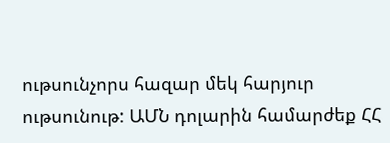ութսունչորս հազար մեկ հարյուր ութսունութ: ԱՄՆ դոլարին համարժեք ՀՀ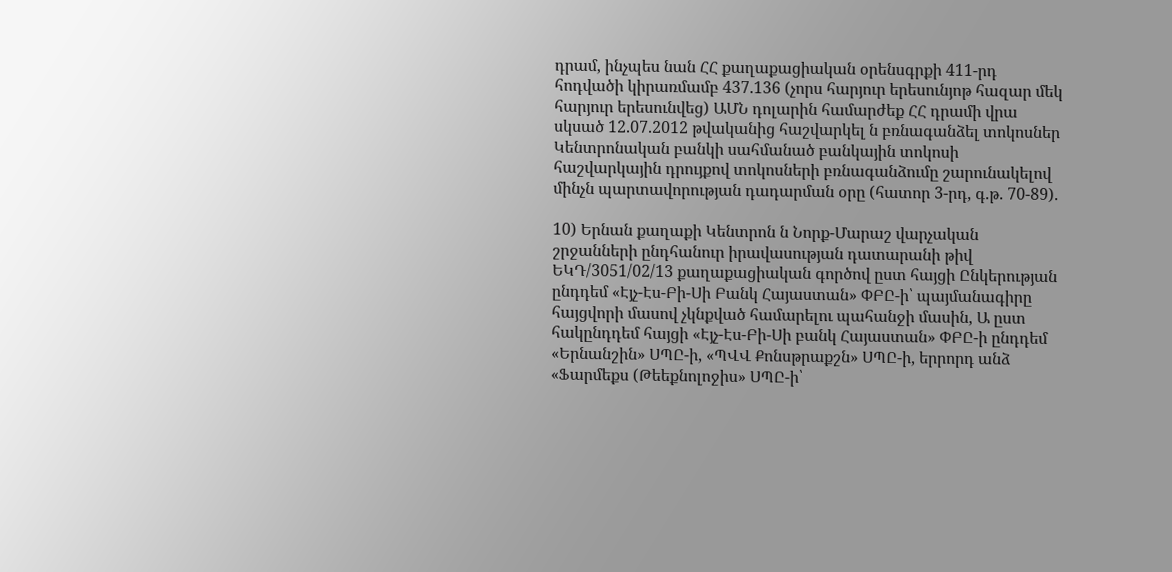դրամ, ինչպես նան ՀՀ քաղաքացիական օրենսգրքի 411-րդ հոդվածի կիրառմամբ 437.136 (չորս հարյուր երեսունյոթ հազար մեկ հարյուր երեսունվեց) ԱՄՆ դոլարին համարժեք ՀՀ դրամի վրա սկսած 12.07.2012 թվականից հաշվարկել ն բռնագանձել տոկոսներ Կենտրոնական բանկի սահմանած բանկային տոկոսի հաշվարկային դրույքով տոկոսների բռնագանձումը շարունակելով մինչն պարտավորության դադարման օրը (հատոր 3-րդ, գ.թ. 70-89).

10) Երնան քաղաքի Կենտրոն ն Նորք-Մարաշ վարչական շրջանների ընդհանուր իրավասության դատարանի թիվ ԵԿԴ/3051/02/13 քաղաքացիական գործով ըստ հայցի Ընկերության ընդդեմ «Էյչ-Էս-Բի-Սի Բանկ Հայաստան» ՓԲԸ-ի՝ պայմանագիրը հայցվորի մասով չկնքված համարելու պահանջի մասին, Ա ըստ հակընդդեմ հայցի «Էյչ-Էս-Բի-Սի բանկ Հայաստան» ՓԲԸ-ի ընդդեմ «Երնանշին» ՍՊԸ-ի, «ՊՎՎ Քոնսթրաքշն» ՍՊԸ-ի, երրորդ անձ «Ֆարմեքս (Թեեքնոլոջիս» ՍՊԸ-ի՝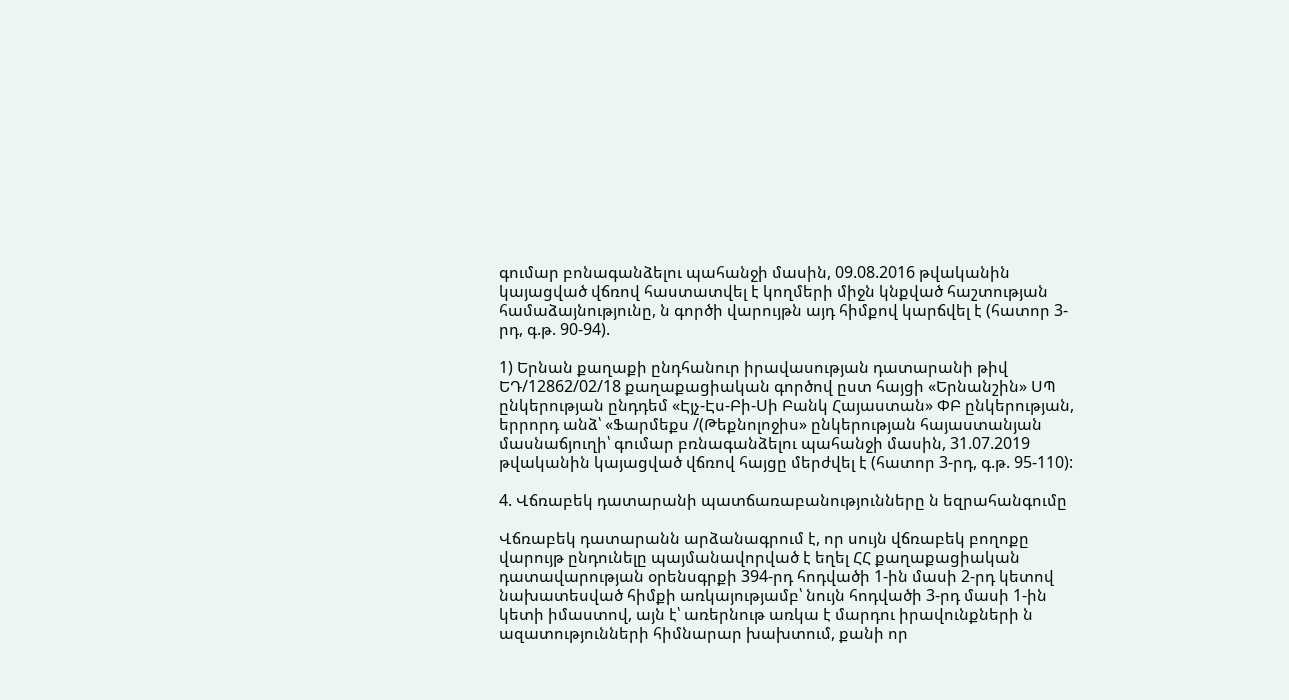գումար բոնագանձելու պահանջի մասին, 09.08.2016 թվականին կայացված վճռով հաստատվել է կողմերի միջն կնքված հաշտության համաձայնությունը, ն գործի վարույթն այդ հիմքով կարճվել է (հատոր 3-րդ, գ.թ. 90-94).

1) Երնան քաղաքի ընդհանուր իրավասության դատարանի թիվ ԵԴ/12862/02/18 քաղաքացիական գործով ըստ հայցի «Երնանշին» ՍՊ ընկերության ընդդեմ «Էյչ-Էս-Բի-Սի Բանկ Հայաստան» ՓԲ ընկերության, երրորդ անձ՝ «Ֆարմեքս /(Թեքնոլոջիս» ընկերության հայաստանյան մասնաճյուղի՝ գումար բռնագանձելու պահանջի մասին, 31.07.2019 թվականին կայացված վճռով հայցը մերժվել է (հատոր 3-րդ, գ.թ. 95-110):

4. Վճռաբեկ դատարանի պատճառաբանությունները ն եզրահանգումը

Վճռաբեկ դատարանն արձանագրում է, որ սույն վճռաբեկ բողոքը վարույթ ընդունելը պայմանավորված է եղել ՀՀ քաղաքացիական դատավարության օրենսգրքի 394-րդ հոդվածի 1-ին մասի 2-րդ կետով նախատեսված հիմքի առկայությամբ՝ նույն հոդվածի 3-րդ մասի 1-ին կետի իմաստով, այն է՝ առերնութ առկա է մարդու իրավունքների ն ազատությունների հիմնարար խախտում, քանի որ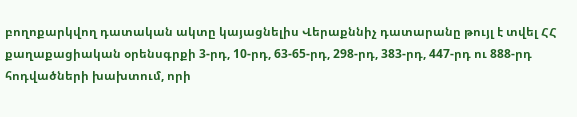բողոքարկվող դատական ակտը կայացնելիս Վերաքննիչ դատարանը թույլ է տվել ՀՀ քաղաքացիական օրենսգրքի 3-րդ, 10-րդ, 63-65-րդ, 298-րդ, 383-րդ, 447-րդ ու 888-րդ հոդվածների խախտում, որի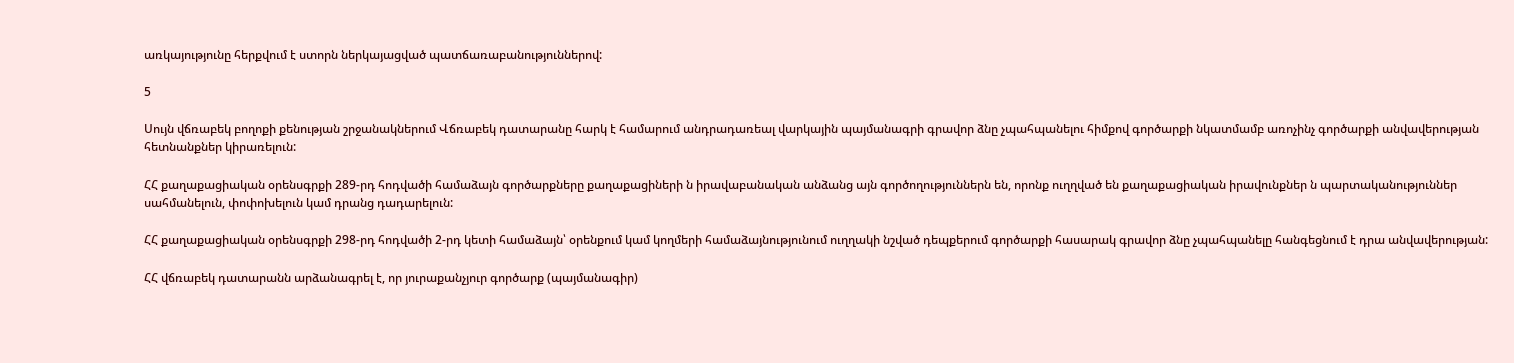առկայությունը հերքվում է ստորն ներկայացված պատճառաբանություններով:

5

Սույն վճռաբեկ բողոքի քենության շրջանակներում Վճռաբեկ դատարանը հարկ է համարում անդրադառեալ վարկային պայմանագրի գրավոր ձնը չպահպանելու հիմքով գործարքի նկատմամբ առոչինչ գործարքի անվավերության հետնանքներ կիրառելուն:

ՀՀ քաղաքացիական օրենսգրքի 289-րդ հոդվածի համաձայն գործարքները քաղաքացիների ն իրավաբանական անձանց այն գործողություններն են, որոնք ուղղված են քաղաքացիական իրավունքներ ն պարտականություններ սահմանելուն, փոփոխելուն կամ դրանց դադարելուն:

ՀՀ քաղաքացիական օրենսգրքի 298-րդ հոդվածի 2-րդ կետի համաձայն՝ օրենքում կամ կողմերի համաձայնությունում ուղղակի նշված դեպքերում գործարքի հասարակ գրավոր ձնը չպահպանելը հանգեցնում է դրա անվավերության:

ՀՀ վճռաբեկ դատարանն արձանագրել է, որ յուրաքանչյուր գործարք (պայմանագիր)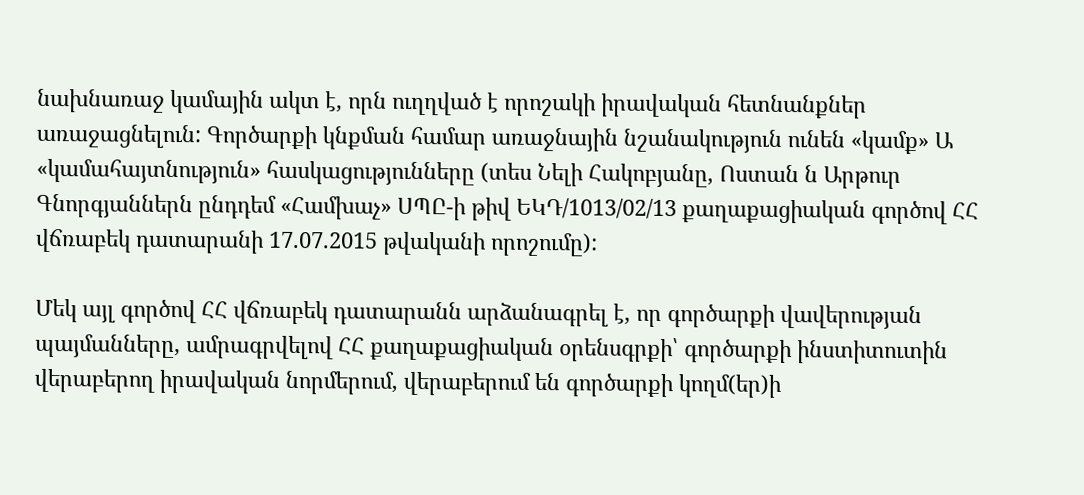նախնառաջ կամային ակտ է, որն ուղղված է որոշակի իրավական հետնանքներ առաջացնելուն: Գործարքի կնքման համար առաջնային նշանակություն ունեն «կամք» Ա «կամահայտնություն» հասկացությունները (տես Նելի Հակոբյանը, Ոստան ն Արթուր Գնորգյաններն ընդդեմ «Համխաչ» ՍՊԸ-ի թիվ ԵԿԴ/1013/02/13 քաղաքացիական գործով ՀՀ վճռաբեկ դատարանի 17.07.2015 թվականի որոշումը):

Մեկ այլ գործով ՀՀ վճռաբեկ դատարանն արձանագրել է, որ գործարքի վավերության պայմանները, ամրագրվելով ՀՀ քաղաքացիական օրենսգրքի՝ գործարքի ինստիտուտին վերաբերող իրավական նորմերում, վերաբերում են գործարքի կողմ(եր)ի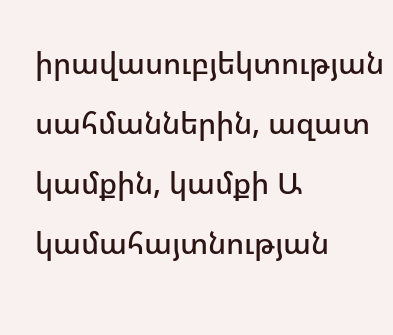իրավասուբյեկտության սահմաններին, ազատ կամքին, կամքի Ա կամահայտնության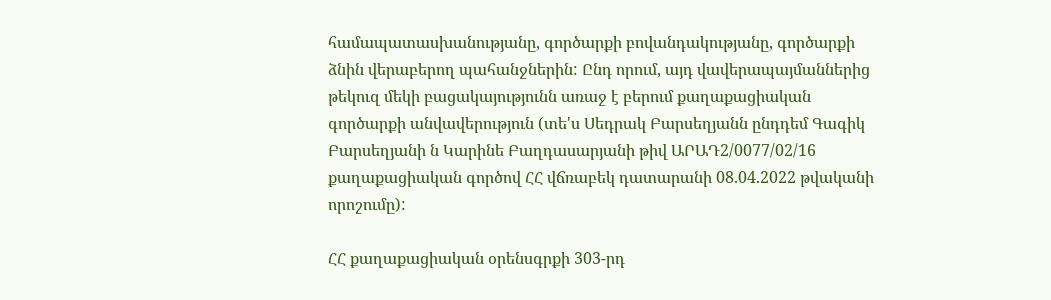համապատասխանությանը, գործարքի բովանդակությանը, գործարքի ձնին վերաբերող պահանջներին: Ընդ որում, այդ վավերապայմաններից թեկուզ մեկի բացակայությունն առաջ է բերում քաղաքացիական գործարքի անվավերություն (տե'ս Սեդրակ Բարսեղյանն ընդդեմ Գագիկ Բարսեղյանի ն Կարինե Բաղդասարյանի թիվ ԱՐԱԴ2/0077/02/16 քաղաքացիական գործով ՀՀ վճռաբեկ դատարանի 08.04.2022 թվականի որոշումը):

ՀՀ քաղաքացիական օրենսգրքի 303-րդ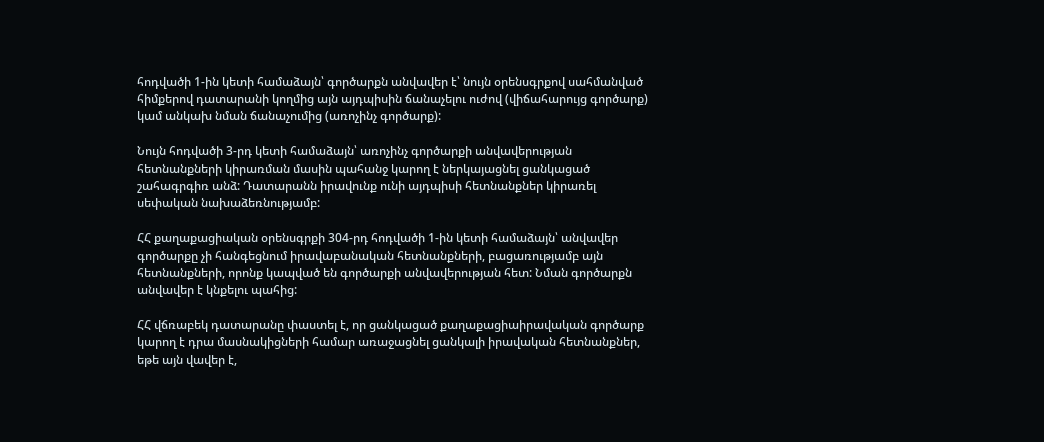հոդվածի 1-ին կետի համաձայն՝ գործարքն անվավեր է՝ նույն օրենսգրքով սահմանված հիմքերով դատարանի կողմից այն այդպիսին ճանաչելու ուժով (վիճահարույց գործարք) կամ անկախ նման ճանաչումից (առոչինչ գործարք):

Նույն հոդվածի 3-րդ կետի համաձայն՝ առոչինչ գործարքի անվավերության հետնանքների կիրառման մասին պահանջ կարող է ներկայացնել ցանկացած շահագրգիռ անձ: Դատարանն իրավունք ունի այդպիսի հետնանքներ կիրառել սեփական նախաձեռնությամբ:

ՀՀ քաղաքացիական օրենսգրքի 304-րդ հոդվածի 1-ին կետի համաձայն՝ անվավեր գործարքը չի հանգեցնում իրավաբանական հետնանքների, բացառությամբ այն հետնանքների, որոնք կապված են գործարքի անվավերության հետ: Նման գործարքն անվավեր է կնքելու պահից:

ՀՀ վճռաբեկ դատարանը փաստել է, որ ցանկացած քաղաքացիաիրավական գործարք կարող է դրա մասնակիցների համար առաջացնել ցանկալի իրավական հետնանքներ, եթե այն վավեր է,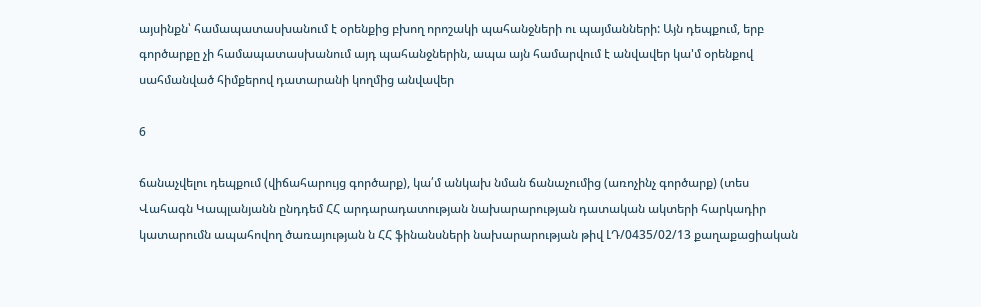այսինքն՝ համապատասխանում է օրենքից բխող որոշակի պահանջների ու պայմանների: Այն դեպքում, երբ գործարքը չի համապատասխանում այդ պահանջներին, ապա այն համարվում է անվավեր կա'մ օրենքով սահմանված հիմքերով դատարանի կողմից անվավեր

6

ճանաչվելու դեպքում (վիճահարույց գործարք), կա՛մ անկախ նման ճանաչումից (առոչինչ գործարք) (տես Վահագն Կապլանյանն ընդդեմ ՀՀ արդարադատության նախարարության դատական ակտերի հարկադիր կատարումն ապահովող ծառայության ն ՀՀ ֆինանսների նախարարության թիվ ԼԴ/0435/02/13 քաղաքացիական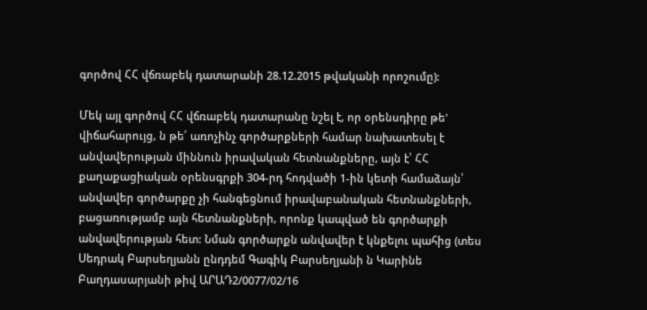գործով ՀՀ վճռաբեկ դատարանի 28.12.2015 թվականի որոշումը):

Մեկ այլ գործով ՀՀ վճռաբեկ դատարանը նշել է, որ օրենսդիրը թե' վիճահարույց, ն թե՛ առոչինչ գործարքների համար նախատեսել է անվավերության միննուն իրավական հետնանքները, այն է՝ ՀՀ քաղաքացիական օրենսգրքի 304-րդ հոդվածի 1-ին կետի համաձայն՝ անվավեր գործարքը չի հանգեցնում իրավաբանական հետնանքների, բացառությամբ այն հետնանքների, որոնք կապված են գործարքի անվավերության հետ: Նման գործարքն անվավեր է կնքելու պահից (տես Սեդրակ Բարսեղյանն ընդդեմ Գագիկ Բարսեղյանի ն Կարինե Բաղդասարյանի թիվ ԱՐԱԴ2/0077/02/16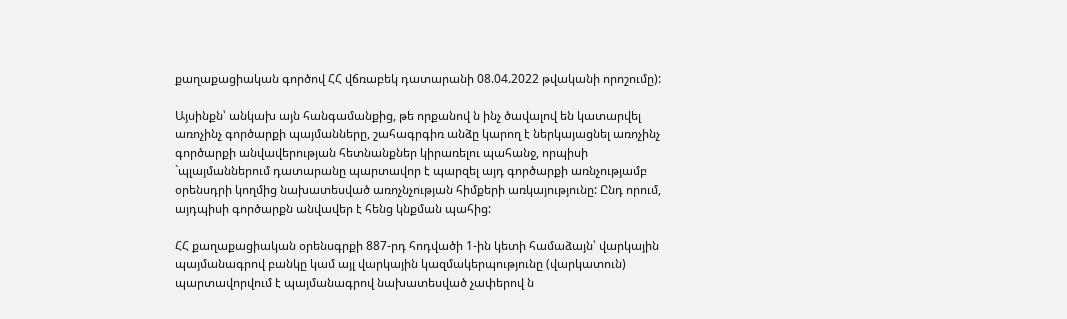քաղաքացիական գործով ՀՀ վճռաբեկ դատարանի 08.04.2022 թվականի որոշումը):

Այսինքն՝ անկախ այն հանգամանքից, թե որքանով ն ինչ ծավալով են կատարվել առոչինչ գործարքի պայմանները, շահագրգիռ անձը կարող է ներկայացնել առոչինչ գործարքի անվավերության հետնանքներ կիրառելու պահանջ, որպիսի `պլայմաններում դատարանը պարտավոր է պարզել այդ գործարքի առնչությամբ օրենսդրի կողմից նախատեսված առոչնչության հիմքերի առկայությունը: Ընդ որում, այդպիսի գործարքն անվավեր է հենց կնքման պահից:

ՀՀ քաղաքացիական օրենսգրքի 887-րդ հոդվածի 1-ին կետի համաձայն՝ վարկային պայմանագրով բանկը կամ այլ վարկային կազմակերպությունը (վարկատուն) պարտավորվում է պայմանագրով նախատեսված չափերով ն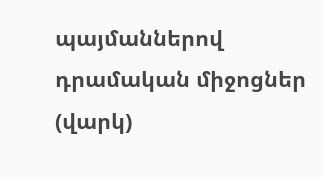պայմաններով դրամական միջոցներ (վարկ)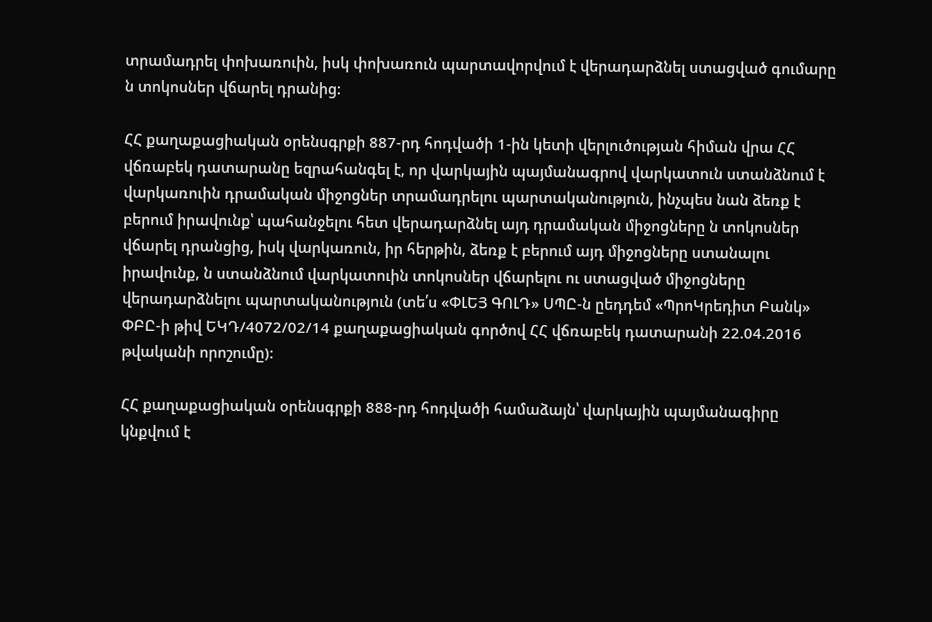տրամադրել փոխառուին, իսկ փոխառուն պարտավորվում է վերադարձնել ստացված գումարը ն տոկոսներ վճարել դրանից:

ՀՀ քաղաքացիական օրենսգրքի 887-րդ հոդվածի 1-ին կետի վերլուծության հիման վրա ՀՀ վճռաբեկ դատարանը եզրահանգել է, որ վարկային պայմանագրով վարկատուն ստանձնում է վարկառուին դրամական միջոցներ տրամադրելու պարտականություն, ինչպես նան ձեռք է բերում իրավունք՝ պահանջելու հետ վերադարձնել այդ դրամական միջոցները ն տոկոսներ վճարել դրանցից, իսկ վարկառուն, իր հերթին, ձեռք է բերում այդ միջոցները ստանալու իրավունք, ն ստանձնում վարկատուին տոկոսներ վճարելու ու ստացված միջոցները վերադարձնելու պարտականություն (տե՛ս «ՓԼԵՅ ԳՈԼԴ» ՍՊԸ-ն ըեդդեմ «ՊրոԿրեդիտ Բանկ» ՓԲԸ-ի թիվ ԵԿԴ/4072/02/14 քաղաքացիական գործով ՀՀ վճռաբեկ դատարանի 22.04.2016 թվականի որոշումը):

ՀՀ քաղաքացիական օրենսգրքի 888-րդ հոդվածի համաձայն՝ վարկային պայմանագիրը կնքվում է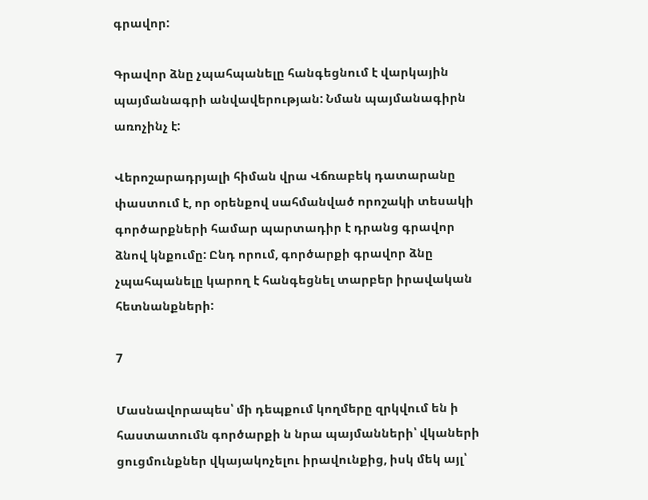գրավոր:

Գրավոր ձնը չպահպանելը հանգեցնում է վարկային պայմանագրի անվավերության: Նման պայմանագիրն առոչինչ է:

Վերոշարադրյալի հիման վրա Վճռաբեկ դատարանը փաստում է, որ օրենքով սահմանված որոշակի տեսակի գործարքների համար պարտադիր է դրանց գրավոր ձնով կնքումը: Ընդ որում, գործարքի գրավոր ձնը չպահպանելը կարող է հանգեցնել տարբեր իրավական հետնանքների:

7

Մասնավորապես՝ մի դեպքում կողմերը զրկվում են ի հաստատումն գործարքի ն նրա պայմանների՝ վկաների ցուցմունքներ վկայակոչելու իրավունքից, իսկ մեկ այլ՝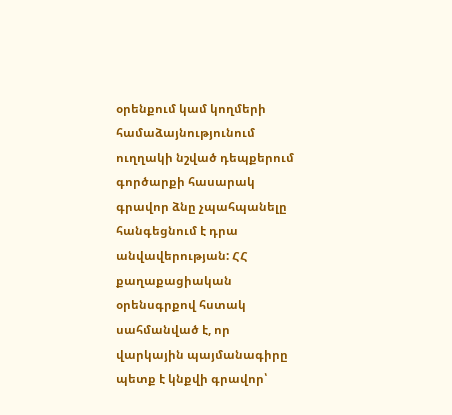օրենքում կամ կողմերի համաձայնությունում ուղղակի նշված դեպքերում գործարքի հասարակ գրավոր ձնը չպահպանելը հանգեցնում է դրա անվավերության: ՀՀ քաղաքացիական օրենսգրքով հստակ սահմանված է, որ վարկային պայմանագիրը պետք է կնքվի գրավոր՝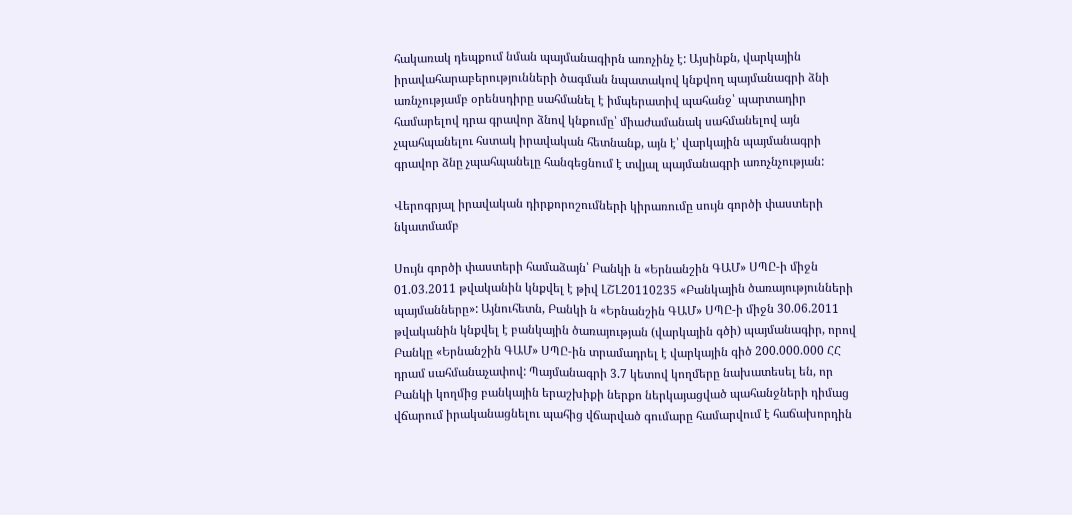հակառակ դեպքում նման պայմանագիրն առոչինչ է: Այսինքն, վարկային իրավահարաբերությունների ծագման նպատակով կնքվող պայմանագրի ձնի առնչությամբ օրենսդիրը սահմանել է իմպերատիվ պահանջ՝ պարտադիր համարելով դրա գրավոր ձնով կնքումը՝ միաժամանակ սահմանելով այն չպահպանելու հստակ իրավական հետնանք, այն է՝ վարկային պայմանագրի գրավոր ձնը չպահպանելը հանգեցնում է տվյալ պայմանագրի առոչնչության:

Վերոգրյալ իրավական դիրքորոշումների կիրառումը սույն գործի փաստերի նկատմամբ

Սույն գործի փաստերի համաձայն՝ Բանկի ն «Երնանշին ԳԱՄ» ՍՊԸ-ի միջն 01.03.2011 թվականին կնքվել է թիվ ԼՇԼ20110235 «Բանկային ծառայությունների պայմանները»: Այնուհետն, Բանկի ն «Երնանշին ԳԱՄ» ՍՊԸ-ի միջն 30.06.2011 թվականին կնքվել է բանկային ծառայության (վարկային գծի) պայմանագիր, որով Բանկը «Երնանշին ԳԱՄ» ՍՊԸ-ին տրամադրել է վարկային գիծ 200.000.000 ՀՀ դրամ սահմանաչափով: Պայմանագրի 3.7 կետով կողմերը նախատեսել են, որ Բանկի կողմից բանկային երաշխիքի ներքո ներկայացված պահանջների դիմաց վճարում իրականացնելու պահից վճարված գումարը համարվում է հաճախորդին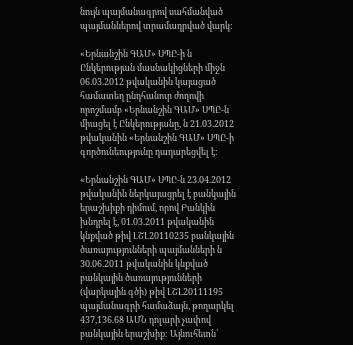նույն պայմանագրով սահմանված պայմաններով տրամադրված վարկ:

«Երնանշին ԳԱՄ» ՍՊԸ-ի ն Ընկերության մասնակիցների միջն 06.03.2012 թվականին կայացած համատեղ ընդհանուր ժողովի որոշմամբ «Երնանշին ԳԱՄ» ՍՊԸ-ն միացել է Ընկերությանը, ն 21.03.2012 թվականին «Երնանշին ԳԱՄ» ՍՊԸ-ի գործունեությունը դադարեցվել է:

«Երնանշին ԳԱՄ» ՍՊԸ-ն 23.04.2012 թվականին ներկայացրել է բանկային երաշխիքի դիմում, որով Բանկին խնդրել է, 01.03.2011 թվականին կնքված թիվ ԼՇԼ20110235 բանկային ծառայությունների պայմանների ն 30.06.2011 թվականին կնքված բանկային ծառայությունների (վարկային գծի) թիվ ԼՇԼ20111195 պայմանագրի համաձայն, թողարկել 437,136.68 ԱՄՆ դոլարի չափով բանկային երաշխիք: Այնուհետն՝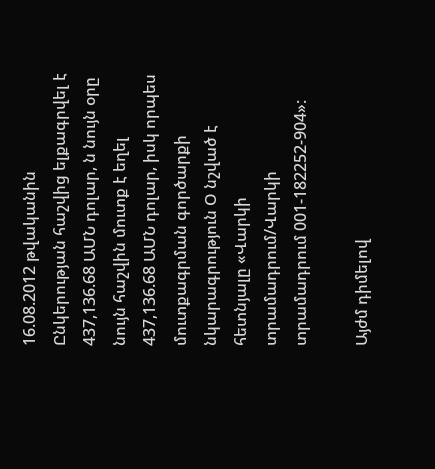16.08.2012 թվականին Ընկերության հաշվից ելքագրվել է 437,136.68 ԱՄՆ դոլար, ն նույն օրը նույն հաշվին մուտք է եղել 437,136.68 ԱՄՆ դոլար, իսկ որպես մուտքագրման գործարքի նկարագրություն Օ նշված է հետնյալը «Վարկի տրամադրում/Վարկի տրամադրում 001-182252-904»:

Այժմ դիմելով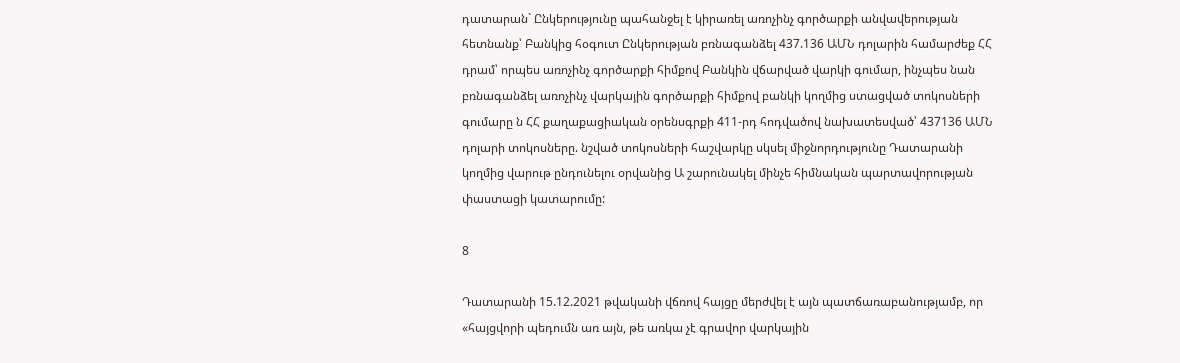դատարան` Ընկերությունը պահանջել է կիրառել առոչինչ գործարքի անվավերության հետնանք՝ Բանկից հօգուտ Ընկերության բռնագանձել 437.136 ԱՄՆ դոլարին համարժեք ՀՀ դրամ՝ որպես առոչինչ գործարքի հիմքով Բանկին վճարված վարկի գումար, ինչպես նան բռնագանձել առոչինչ վարկային գործարքի հիմքով բանկի կողմից ստացված տոկոսների գումարը ն ՀՀ քաղաքացիական օրենսգրքի 411-րդ հոդվածով նախատեսված՝ 437136 ԱՄՆ դոլարի տոկոսները. նշված տոկոսների հաշվարկը սկսել միջնորդությունը Դատարանի կողմից վարութ ընդունելու օրվանից Ա շարունակել մինչե հիմնական պարտավորության փաստացի կատարումը:

8

Դատարանի 15.12.2021 թվականի վճռով հայցը մերժվել է այն պատճառաբանությամբ, որ «հայցվորի պեդումն առ այն, թե առկա չէ գրավոր վարկային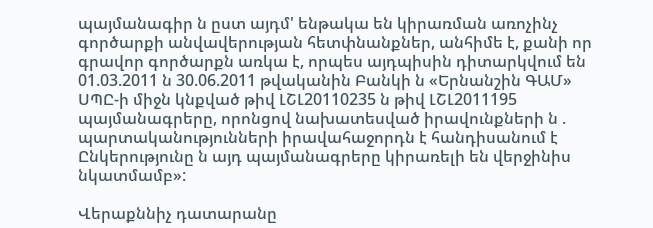պայմանագիր ն ըստ այդմ' ենթակա են կիրառման առոչինչ գործարքի անվավերության հետփնանքներ, անհիմե է, քանի որ գրավոր գործարքն առկա է, որպես այդպիսին դիտարկվում են 01.03.2011 ն 30.06.2011 թվականին Բանկի ն «Երնանշին ԳԱՄ» ՍՊԸ-ի միջն կնքված թիվ ԼՇԼ20110235 ն թիվ ԼՇԼ2011195 պայմանագրերը, որոնցով նախատեսված իրավունքների ն . պարտականությունների իրավահաջորդն է հանդիսանում է Ընկերությունը ն այդ պայմանագրերը կիրառելի են վերջինիս նկատմամբ»:

Վերաքննիչ դատարանը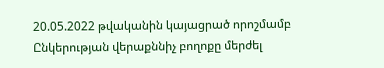20.05.2022 թվականին կայացրած որոշմամբ Ընկերության վերաքննիչ բողոքը մերժել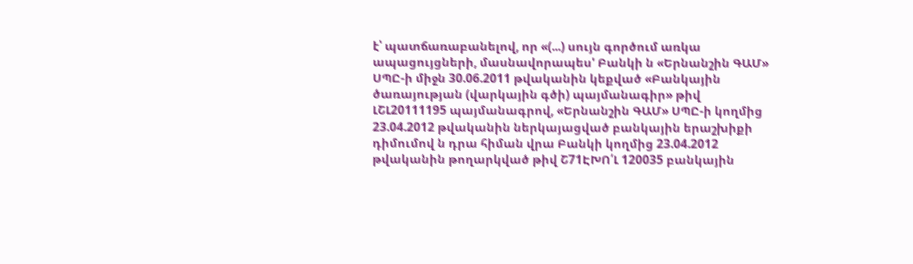է՝ պատճառաբանելով, որ «(...) սույն գործում առկա ապացույցների, մասնավորապես' Բանկի ն «Երնանշին ԳԱՄ» ՍՊԸ-ի միջն 30.06.2011 թվականին կեքված «Բանկային ծառայության (վարկային գծի) պայմանագիր» թիվ ԼՇԼ20111195 պայմանագրով, «Երնանշին ԳԱՄ» ՍՊԸ-ի կողմից 23.04.2012 թվականին ներկայացված բանկային երաշխիքի դիմումով ն դրա հիման վրա Բանկի կողմից 23.04.2012 թվականին թողարկված թիվ Շ71ԷԽՈ՛Լ 120035 բանկային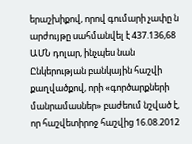երաշխիքով, որով գումարի չափը ն արժույթը սահմանվել է 437.136,68 ԱՄՆ դոլար, ինչպես նան Ընկերության բանկային հաշվի քաղվածքով, որի «գործարքների մանրամասներ» բաժեում նշված է, որ հաշվետիրոջ հաշվից 16.08.2012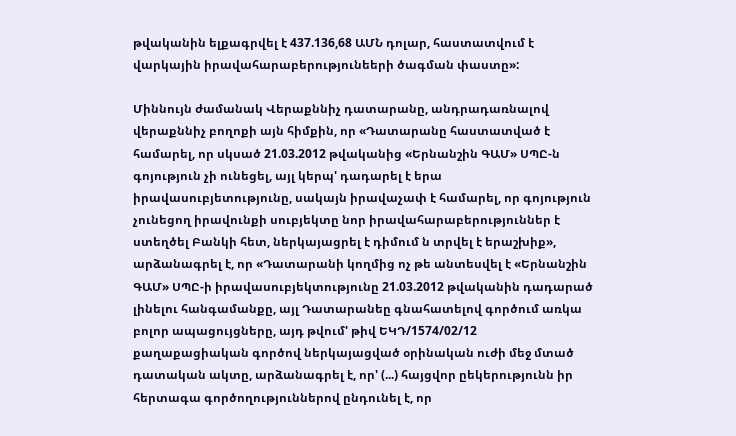թվականին ելքագրվել է 437.136,68 ԱՄՆ դոլար, հաստատվում է վարկային իրավահարաբերությունեերի ծագման փաստը»:

Միննույն ժամանակ Վերաքննիչ դատարանը, անդրադառնալով վերաքննիչ բողոքի այն հիմքին, որ «Դատարանը հաստատված է համարել, որ սկսած 21.03.2012 թվականից «Երնանշին ԳԱՄ» ՍՊԸ-ն գոյություն չի ունեցել, այլ կերպ' դադարել է երա իրավասուբյետությունը, սակայն իրավաչափ է համարել, որ գոյություն չունեցող իրավունքի սուբյեկտը նոր իրավահարաբերություններ է ստեղծել Բանկի հետ, ներկայացրել է դիմում ն տրվել է երաշխիք», արձանագրել է, որ «Դատարանի կողմից ոչ թե անտեսվել է «Երնանշին ԳԱՄ» ՍՊԸ-ի իրավասուբյեկտությունը 21.03.2012 թվականին դադարած լինելու հանգամանքը, այլ Դատարանեը գնահատելով գործում առկա բոլոր ապացույցները, այդ թվում' թիվ ԵԿԴ/1574/02/12 քաղաքացիական գործով ներկայացված օրինական ուժի մեջ մտած դատական ակտը, արձանագրել է, որ' (...) հայցվոր ըեկերությունն իր հերտագա գործողություններով ընդունել է, որ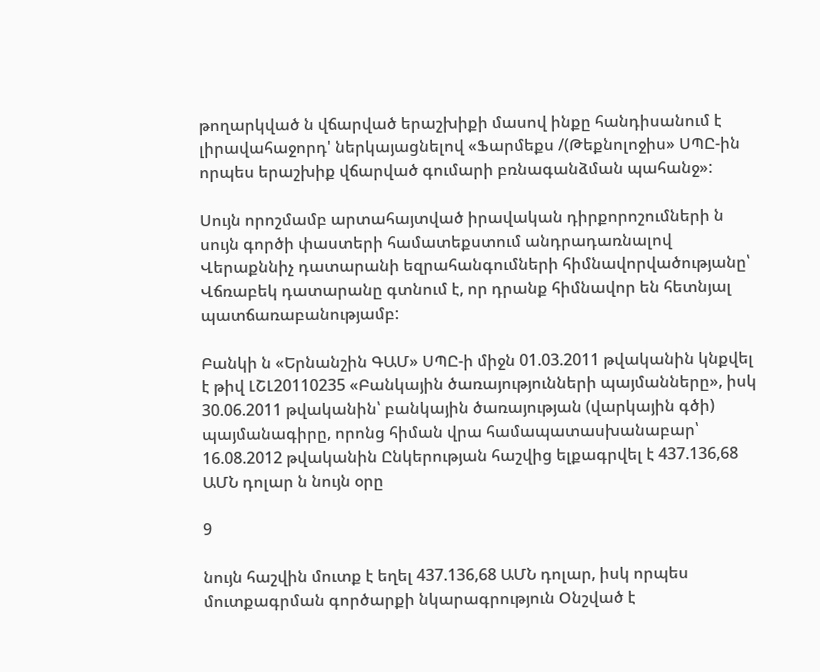թողարկված ն վճարված երաշխիքի մասով ինքը հանդիսանում է լիրավահաջորդ' ներկայացնելով «Ֆարմեքս /(Թեքնոլոջիս» ՍՊԸ-ին որպես երաշխիք վճարված գումարի բռնագանձման պահանջ»:

Սույն որոշմամբ արտահայտված իրավական դիրքորոշումների ն սույն գործի փաստերի համատեքստում անդրադառնալով Վերաքննիչ դատարանի եզրահանգումների հիմնավորվածությանը՝ Վճռաբեկ դատարանը գտնում է, որ դրանք հիմնավոր են հետնյալ պատճառաբանությամբ:

Բանկի ն «Երնանշին ԳԱՄ» ՍՊԸ-ի միջն 01.03.2011 թվականին կնքվել է թիվ ԼՇԼ20110235 «Բանկային ծառայությունների պայմանները», իսկ 30.06.2011 թվականին՝ բանկային ծառայության (վարկային գծի) պայմանագիրը, որոնց հիման վրա համապատասխանաբար՝ 16.08.2012 թվականին Ընկերության հաշվից ելքագրվել է 437.136,68 ԱՄՆ դոլար ն նույն օրը

9

նույն հաշվին մուտք է եղել 437.136,68 ԱՄՆ դոլար, իսկ որպես մուտքագրման գործարքի նկարագրություն Օնշված է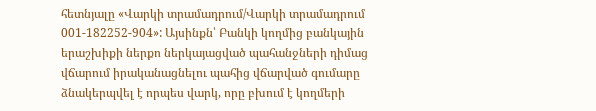հետնյալը «Վարկի տրամադրում/Վարկի տրամադրում 001-182252-904»: Այսինքն՝ Բանկի կողմից բանկային երաշխիքի ներքո ներկայացված պահանջների դիմաց վճարում իրականացնելու պահից վճարված գումարը ձնակերպվել է որպես վարկ, որը բխում է կողմերի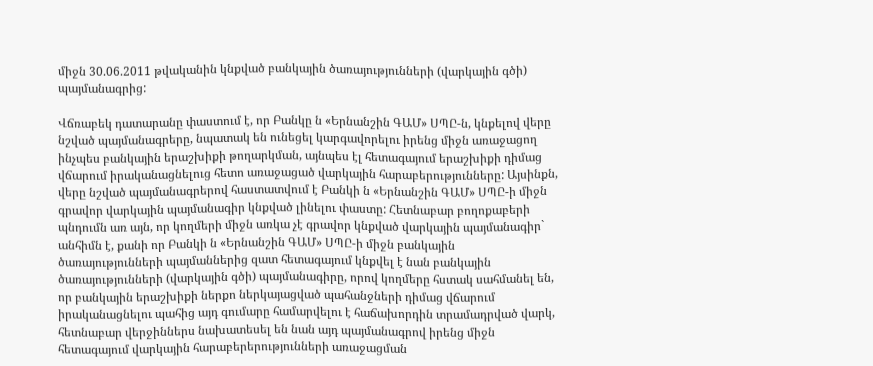միջն 30.06.2011 թվականին կնքված բանկային ծառայությունների (վարկային գծի) պայմանագրից:

Վճռաբեկ դատարանը փաստում է, որ Բանկը ն «Երնանշին ԳԱՄ» ՍՊԸ-ն, կնքելով վերը նշված պայմանագրերը, նպատակ են ունեցել կարգավորելու իրենց միջն առաջացող ինչպես բանկային երաշխիքի թողարկման, այնպես էլ հետագայում երաշխիքի դիմաց վճարում իրականացնելուց հետո առաջացած վարկային հարաբերությունները: Այսինքն, վերը նշված պայմանագրերով հաստատվում է Բանկի ն «Երնանշին ԳԱՄ» ՍՊԸ-ի միջն գրավոր վարկային պայմանագիր կնքված լինելու փաստը: Հետնաբար բողոքաբերի պնդումն առ այն, որ կողմերի միջն առկա չէ գրավոր կնքված վարկային պայմանագիր` անհիմն է, քանի որ Բանկի ն «Երնանշին ԳԱՄ» ՍՊԸ-ի միջն բանկային ծառայությունների պայմաններից զատ հետագայում կնքվել է նան բանկային ծառայությունների (վարկային գծի) պայմանագիրը, որով կողմերը հստակ սահմանել են, որ բանկային երաշխիքի ներքո ներկայացված պահանջների դիմաց վճարում իրականացնելու պահից այդ գումարը համարվելու է հաճախորդին տրամադրված վարկ, հետնաբար վերջիններս նախատեսել են նան այդ պայմանագրով իրենց միջն հետագայում վարկային հարաբերերությունների առաջացման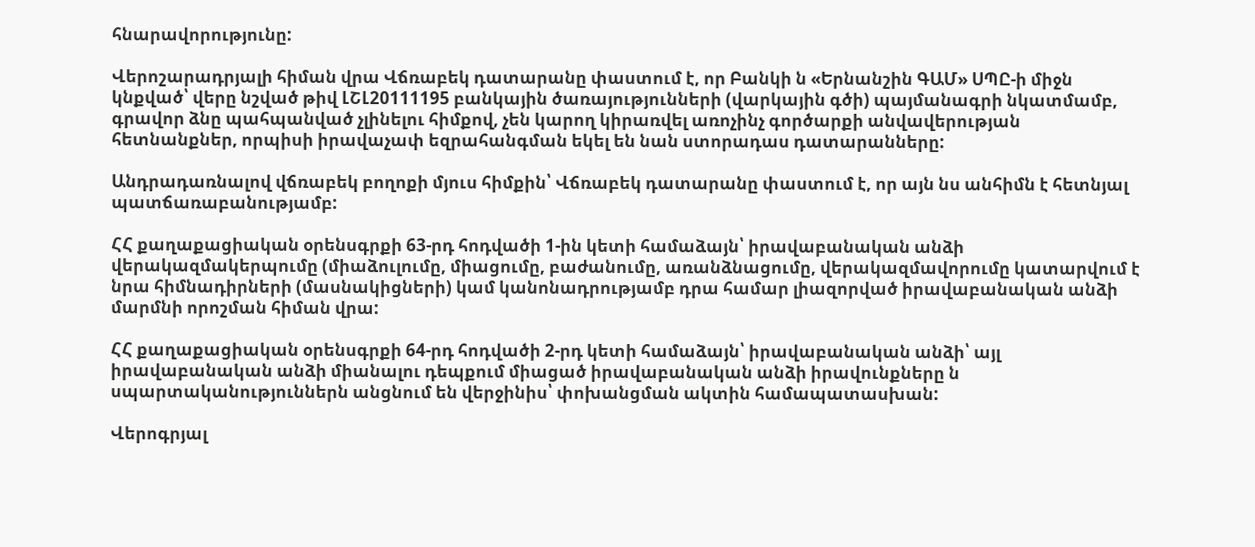հնարավորությունը:

Վերոշարադրյալի հիման վրա Վճռաբեկ դատարանը փաստում է, որ Բանկի ն «Երնանշին ԳԱՄ» ՍՊԸ-ի միջն կնքված՝ վերը նշված թիվ ԼՇԼ20111195 բանկային ծառայությունների (վարկային գծի) պայմանագրի նկատմամբ, գրավոր ձնը պահպանված չլինելու հիմքով, չեն կարող կիրառվել առոչինչ գործարքի անվավերության հետնանքներ, որպիսի իրավաչափ եզրահանգման եկել են նան ստորադաս դատարանները:

Անդրադառնալով վճռաբեկ բողոքի մյուս հիմքին՝ Վճռաբեկ դատարանը փաստում է, որ այն նս անհիմն է հետնյալ պատճառաբանությամբ:

ՀՀ քաղաքացիական օրենսգրքի 63-րդ հոդվածի 1-ին կետի համաձայն՝ իրավաբանական անձի վերակազմակերպումը (միաձուլումը, միացումը, բաժանումը, առանձնացումը, վերակազմավորումը կատարվում է նրա հիմնադիրների (մասնակիցների) կամ կանոնադրությամբ դրա համար լիազորված իրավաբանական անձի մարմնի որոշման հիման վրա:

ՀՀ քաղաքացիական օրենսգրքի 64-րդ հոդվածի 2-րդ կետի համաձայն՝ իրավաբանական անձի՝ այլ իրավաբանական անձի միանալու դեպքում միացած իրավաբանական անձի իրավունքները ն սպարտականություններն անցնում են վերջինիս՝ փոխանցման ակտին համապատասխան:

Վերոգրյալ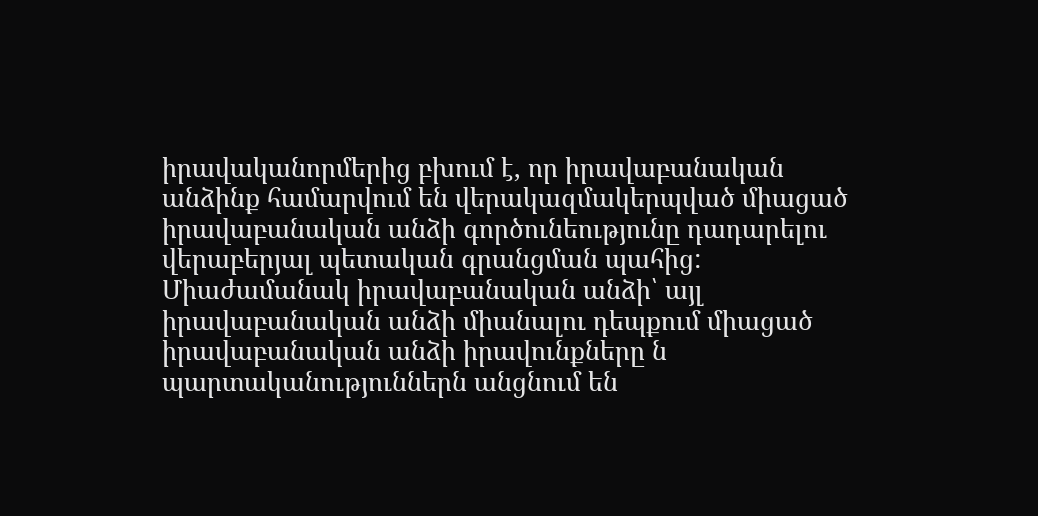իրավականորմերից բխում է, որ իրավաբանական անձինք համարվում են վերակազմակերպված միացած իրավաբանական անձի գործունեությունը դադարելու վերաբերյալ պետական գրանցման պահից: Միաժամանակ իրավաբանական անձի՝ այլ իրավաբանական անձի միանալու դեպքում միացած իրավաբանական անձի իրավունքները ն պարտականություններն անցնում են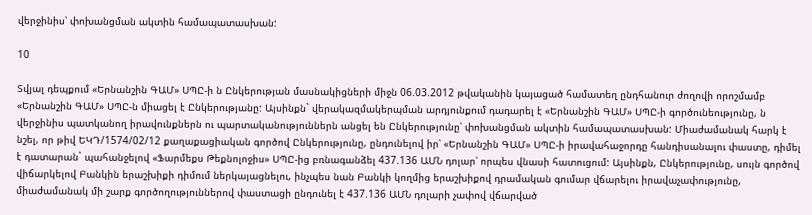վերջինիս՝ փոխանցման ակտին համապատասխան:

10

Տվյալ դեպքում «Երնանշին ԳԱՄ» ՍՊԸ-ի ն Ընկերության մասնակիցների միջն 06.03.2012 թվականին կայացած համատեղ ընդհանուր ժողովի որոշմամբ «Երնանշին ԳԱՄ» ՍՊԸ-ն միացել է Ընկերությանը: Այսինքն` վերակազմակերպման արդյունքում դադարել է «Երնանշին ԳԱՄ» ՍՊԸ-ի գործունեությունը, ն վերջինիս պատկանող իրավունքներն ու պարտականություններն անցել են Ընկերությունը՝ փոխանցման ակտին համապատասխան: Միաժամանակ հարկ է նշել, որ թիվ ԵԿԴ/1574/02/12 քաղաքացիական գործով Ընկերությունը, ընդունելով իր՝ «Երնանշին ԳԱՄ» ՍՊԸ-ի իրավահաջորդը հանդիսանալու փաստը, դիմել է դատարան` պահանջելով «Ֆարմեքս Թեքնոլոջիս» ՍՊԸ-ից բռնագանձել 437.136 ԱՄՆ դոլար՝ որպես վնասի հատուցում: Այսինքն, Ընկերությունը, սույն գործով վիճարկելով Բանկին երաշխիքի դիմում ներկայացնելու, ինչպես նան Բանկի կողմից երաշխիքով դրամական գումար վճարելու իրավաչափությունը, միաժամանակ մի շարք գործողություններով փաստացի ընդունել է 437.136 ԱՄՆ դոլարի չափով վճարված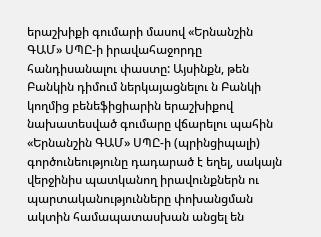երաշխիքի գումարի մասով «Երնանշին ԳԱՄ» ՍՊԸ-ի իրավահաջորդը հանդիսանալու փաստը: Այսինքն, թեն Բանկին դիմում ներկայացնելու ն Բանկի կողմից բենեֆիցիարին երաշխիքով նախատեսված գումարը վճարելու պահին «Երնանշին ԳԱՄ» ՍՊԸ-ի (պրինցիպալի) գործունեությունը դադարած է եղել, սակայն վերջինիս պատկանող իրավունքներն ու պարտականությունները փոխանցման ակտին համապատասխան անցել են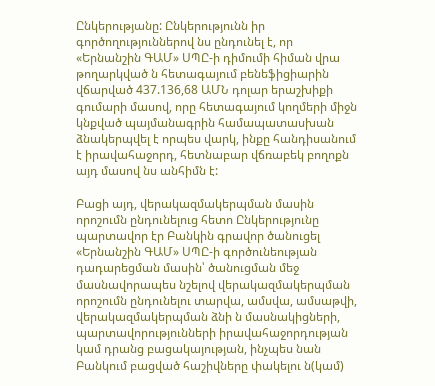Ընկերությանը: Ընկերությունն իր գործողություններով նս ընդունել է, որ «Երնանշին ԳԱՄ» ՍՊԸ-ի դիմումի հիման վրա թողարկված ն հետագայում բենեֆիցիարին վճարված 437.136,68 ԱՄՆ դոլար երաշխիքի գումարի մասով, որը հետագայում կողմերի միջն կնքված պայմանագրին համապատասխան ձնակերպվել է որպես վարկ, ինքը հանդիսանում է իրավահաջորդ, հետնաբար վճռաբեկ բողոքն այդ մասով նս անհիմն է:

Բացի այդ, վերակազմակերպման մասին որոշումն ընդունելուց հետո Ընկերությունը պարտավոր էր Բանկին գրավոր ծանուցել «Երնանշին ԳԱՄ» ՍՊԸ-ի գործունեության դադարեցման մասին՝ ծանուցման մեջ մասնավորապես նշելով վերակազմակերպման որոշումն ընդունելու տարվա, ամսվա, ամսաթվի, վերակազմակերպման ձնի ն մասնակիցների, պարտավորությունների իրավահաջորդության կամ դրանց բացակայության, ինչպես նան Բանկում բացված հաշիվները փակելու ն(կամ)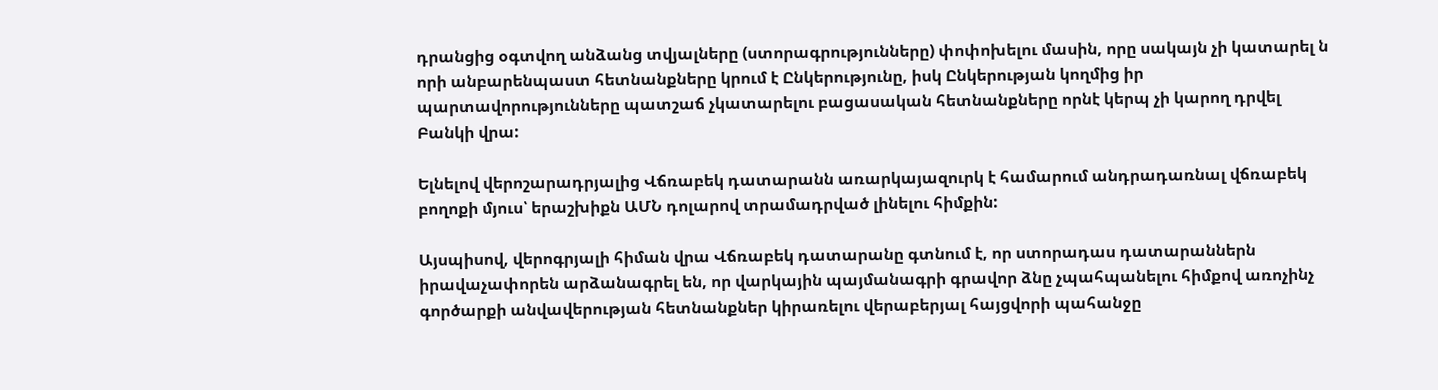դրանցից օգտվող անձանց տվյալները (ստորագրությունները) փոփոխելու մասին, որը սակայն չի կատարել ն որի անբարենպաստ հետնանքները կրում է Ընկերությունը, իսկ Ընկերության կողմից իր պարտավորությունները պատշաճ չկատարելու բացասական հետնանքները որնէ կերպ չի կարող դրվել Բանկի վրա:

Ելնելով վերոշարադրյալից Վճռաբեկ դատարանն առարկայազուրկ է համարում անդրադառնալ վճռաբեկ բողոքի մյուս՝ երաշխիքն ԱՄՆ դոլարով տրամադրված լինելու հիմքին:

Այսպիսով, վերոգրյալի հիման վրա Վճռաբեկ դատարանը գտնում է, որ ստորադաս դատարաններն իրավաչափորեն արձանագրել են, որ վարկային պայմանագրի գրավոր ձնը չպահպանելու հիմքով առոչինչ գործարքի անվավերության հետնանքներ կիրառելու վերաբերյալ հայցվորի պահանջը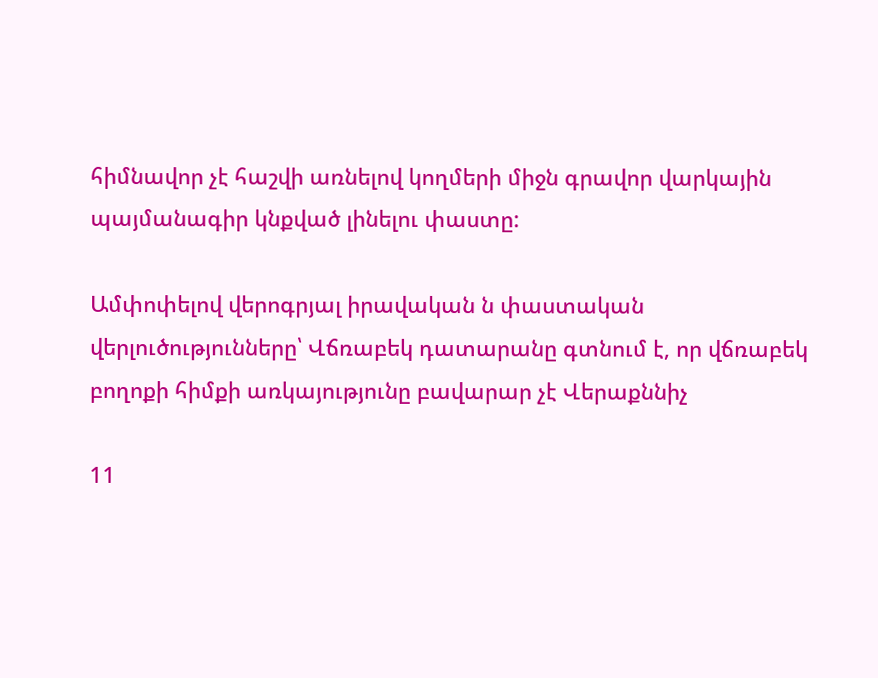հիմնավոր չէ հաշվի առնելով կողմերի միջն գրավոր վարկային պայմանագիր կնքված լինելու փաստը:

Ամփոփելով վերոգրյալ իրավական ն փաստական վերլուծությունները՝ Վճռաբեկ դատարանը գտնում է, որ վճռաբեկ բողոքի հիմքի առկայությունը բավարար չէ Վերաքննիչ

11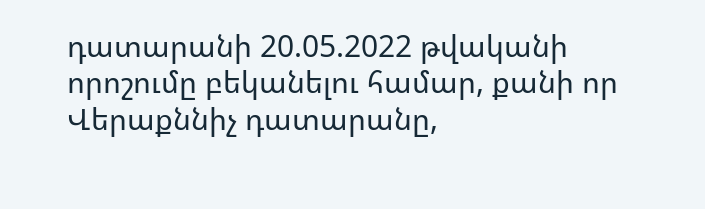դատարանի 20.05.2022 թվականի որոշումը բեկանելու համար, քանի որ Վերաքննիչ դատարանը,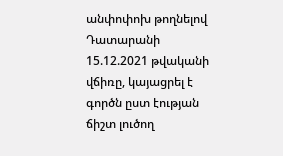անփոփոխ թողնելով Դատարանի 15.12.2021 թվականի վճիռը, կայացրել է գործն ըստ էության ճիշտ լուծող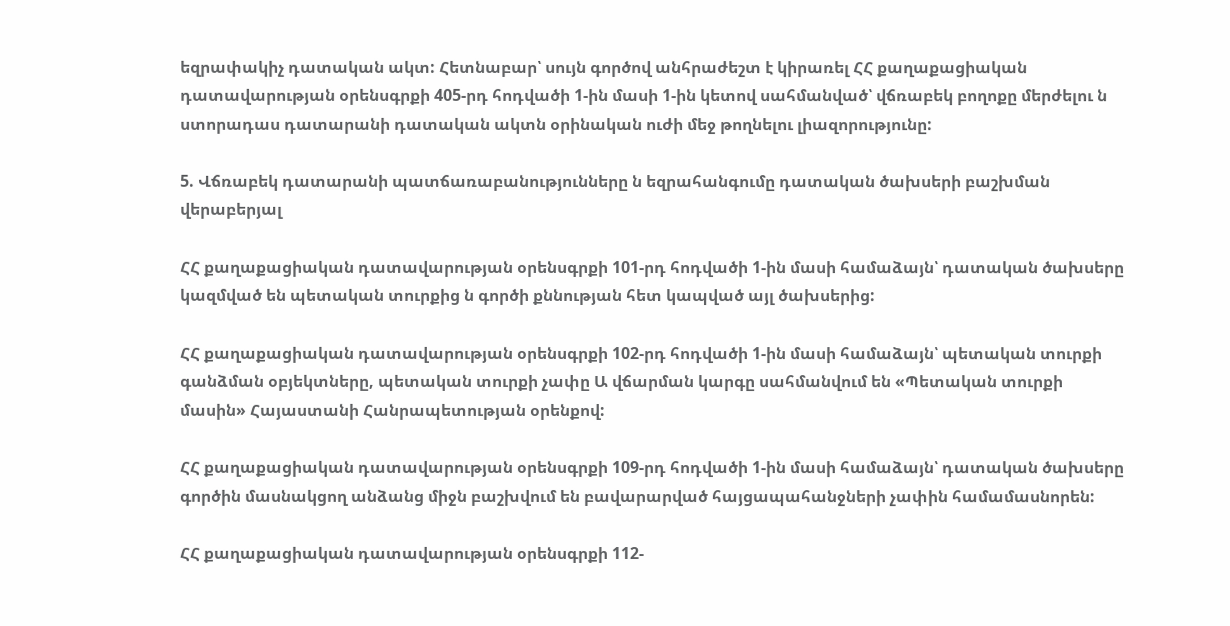եզրափակիչ դատական ակտ: Հետնաբար՝ սույն գործով անհրաժեշտ է կիրառել ՀՀ քաղաքացիական դատավարության օրենսգրքի 405-րդ հոդվածի 1-ին մասի 1-ին կետով սահմանված՝ վճռաբեկ բողոքը մերժելու ն ստորադաս դատարանի դատական ակտն օրինական ուժի մեջ թողնելու լիազորությունը:

5. Վճռաբեկ դատարանի պատճառաբանությունները ն եզրահանգումը դատական ծախսերի բաշխման վերաբերյալ

ՀՀ քաղաքացիական դատավարության օրենսգրքի 101-րդ հոդվածի 1-ին մասի համաձայն՝ դատական ծախսերը կազմված են պետական տուրքից ն գործի քննության հետ կապված այլ ծախսերից:

ՀՀ քաղաքացիական դատավարության օրենսգրքի 102-րդ հոդվածի 1-ին մասի համաձայն՝ պետական տուրքի գանձման օբյեկտները, պետական տուրքի չափը Ա վճարման կարգը սահմանվում են «Պետական տուրքի մասին» Հայաստանի Հանրապետության օրենքով:

ՀՀ քաղաքացիական դատավարության օրենսգրքի 109-րդ հոդվածի 1-ին մասի համաձայն՝ դատական ծախսերը գործին մասնակցող անձանց միջն բաշխվում են բավարարված հայցապահանջների չափին համամասնորեն:

ՀՀ քաղաքացիական դատավարության օրենսգրքի 112-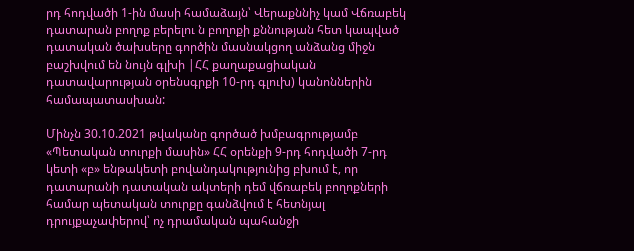րդ հոդվածի 1-ին մասի համաձայն՝ Վերաքննիչ կամ Վճռաբեկ դատարան բողոք բերելու ն բողոքի քննության հետ կապված դատական ծախսերը գործին մասնակցող անձանց միջն բաշխվում են նույն գլխի |ՀՀ քաղաքացիական դատավարության օրենսգրքի 10-րդ գլուխ) կանոններին համապատասխան:

Մինչն 30.10.2021 թվականը գործած խմբագրությամբ «Պետական տուրքի մասին» ՀՀ օրենքի 9-րդ հոդվածի 7-րդ կետի «բ» ենթակետի բովանդակությունից բխում է, որ դատարանի դատական ակտերի դեմ վճռաբեկ բողոքների համար պետական տուրքը գանձվում է հետնյալ դրույքաչափերով՝ ոչ դրամական պահանջի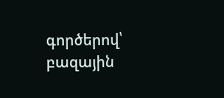գործերով՝ բազային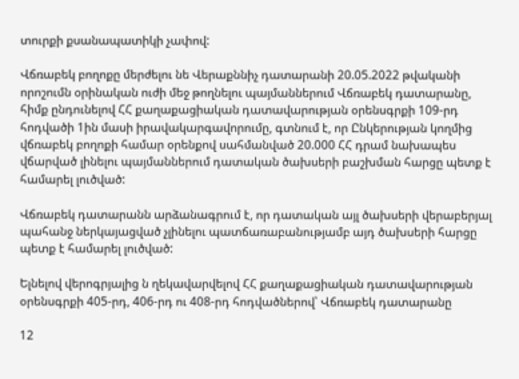տուրքի քսանապատիկի չափով:

Վճռաբեկ բողոքը մերժելու նե Վերաքննիչ դատարանի 20.05.2022 թվականի որոշումն օրինական ուժի մեջ թողնելու պայմաններում Վճռաբեկ դատարանը, հիմք ընդունելով ՀՀ քաղաքացիական դատավարության օրենսգրքի 109-րդ հոդվածի 1ին մասի իրավակարգավորումը, գտնում է, որ Ընկերության կողմից վճռաբեկ բողոքի համար օրենքով սահմանված 20.000 ՀՀ դրամ նախապես վճարված լինելու պայմաններում դատական ծախսերի բաշխման հարցը պետք է համարել լուծված:

Վճռաբեկ դատարանն արձանագրում է, որ դատական այլ ծախսերի վերաբերյալ պահանջ ներկայացված չլինելու պատճառաբանությամբ այդ ծախսերի հարցը պետք է համարել լուծված:

Ելնելով վերոգրյալից ն ղեկավարվելով ՀՀ քաղաքացիական դատավարության օրենսգրքի 405-րդ, 406-րդ ու 408-րդ հոդվածներով՝ Վճռաբեկ դատարանը

12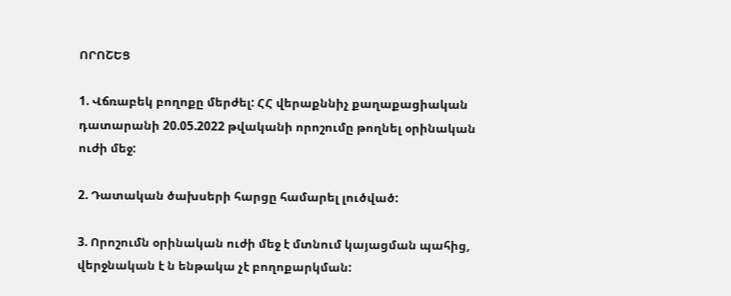ՈՐՈՇԵՑ

1. Վճռաբեկ բողոքը մերժել: ՀՀ վերաքննիչ քաղաքացիական դատարանի 20.05.2022 թվականի որոշումը թողնել օրինական ուժի մեջ:

2. Դատական ծախսերի հարցը համարել լուծված:

3. Որոշումն օրինական ուժի մեջ է մտնում կայացման պահից, վերջնական է ն ենթակա չէ բողոքարկման: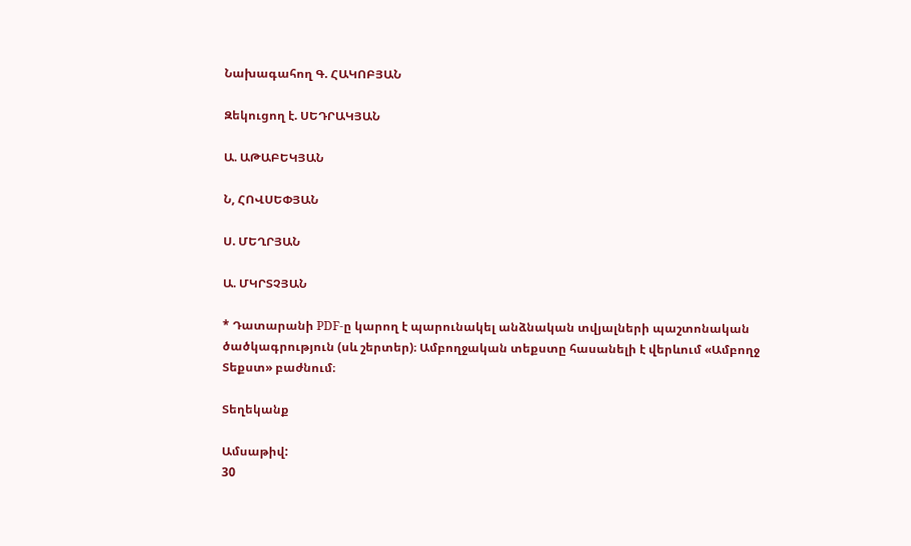Նախագահող Գ. ՀԱԿՈԲՅԱՆ

Զեկուցող է. ՍԵԴՐԱԿՅԱՆ

Ա. ԱԹԱԲԵԿՅԱՆ

Ն, ՀՈՎՍԵՓՅԱՆ

Ս. ՄԵՂՐՅԱՆ

Ա. ՄԿՐՏՉՅԱՆ

* Դատարանի PDF-ը կարող է պարունակել անձնական տվյալների պաշտոնական ծածկագրություն (սև շերտեր)։ Ամբողջական տեքստը հասանելի է վերևում «Ամբողջ Տեքստ» բաժնում։

Տեղեկանք

Ամսաթիվ:
30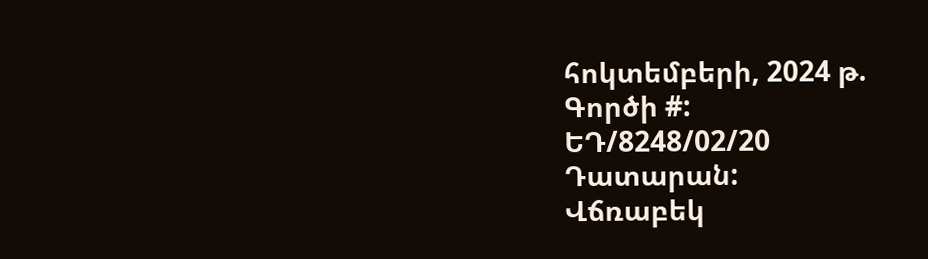հոկտեմբերի, 2024 թ.
Գործի #:
ԵԴ/8248/02/20
Դատարան:
Վճռաբեկ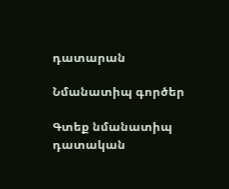դատարան

Նմանատիպ գործեր

Գտեք նմանատիպ դատական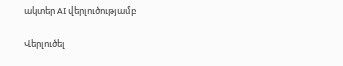ակտեր AI վերլուծությամբ

Վերլուծել